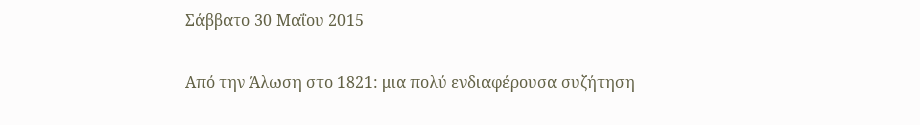Σάββατο 30 Μαΐου 2015

Από την Άλωση στο 1821: μια πολύ ενδιαφέρουσα συζήτηση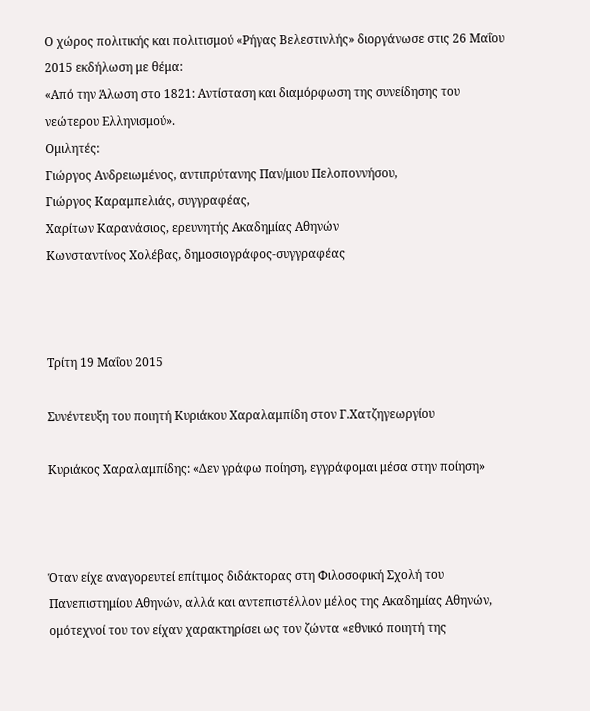Ο χώρος πολιτικής και πολιτισμού «Ρήγας Βελεστινλής» διοργάνωσε στις 26 Μαΐου 2015 εκδήλωση με θέμα:
«Από την Άλωση στο 1821: Αντίσταση και διαμόρφωση της συνείδησης του νεώτερου Ελληνισμού».
Ομιλητές:
Γιώργος Ανδρειωμένος, αντιπρύτανης Παν/μιου Πελοποννήσου,
Γιώργος Καραμπελιάς, συγγραφέας,
Χαρίτων Καρανάσιος, ερευνητής Ακαδημίας Αθηνών
Κωνσταντίνος Χολέβας, δημοσιογράφος-συγγραφέας



Τρίτη 19 Μαΐου 2015

Συνέντευξη του ποιητή Κυριάκου Χαραλαμπίδη στον Γ.Χατζηγεωργίου

Κυριάκος Χαραλαμπίδης: «Δεν γράφω ποίηση, εγγράφομαι μέσα στην ποίηση»



Όταν είχε αναγορευτεί επίτιμος διδάκτορας στη Φιλοσοφική Σχολή του Πανεπιστημίου Αθηνών, αλλά και αντεπιστέλλον μέλος της Ακαδημίας Αθηνών, ομότεχνοί του τον είχαν χαρακτηρίσει ως τον ζώντα «εθνικό ποιητή της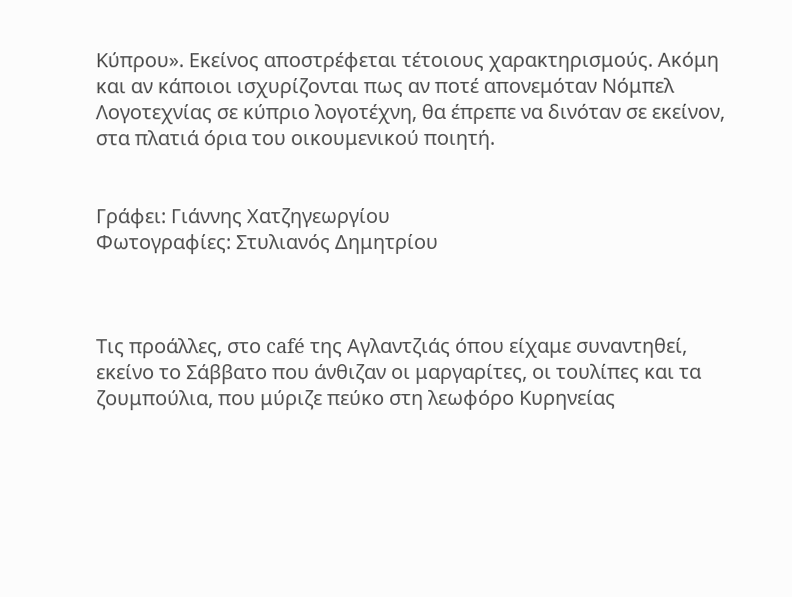Κύπρου». Εκείνος αποστρέφεται τέτοιους χαρακτηρισμούς. Ακόμη και αν κάποιοι ισχυρίζονται πως αν ποτέ απονεμόταν Νόμπελ Λογοτεχνίας σε κύπριο λογοτέχνη, θα έπρεπε να δινόταν σε εκείνον, στα πλατιά όρια του οικουμενικού ποιητή.


Γράφει: Γιάννης Χατζηγεωργίου
Φωτογραφίες: Στυλιανός Δημητρίου



Τις προάλλες, στο café της Αγλαντζιάς όπου είχαμε συναντηθεί, εκείνο το Σάββατο που άνθιζαν οι μαργαρίτες, οι τουλίπες και τα ζουμπούλια, που μύριζε πεύκο στη λεωφόρο Κυρηνείας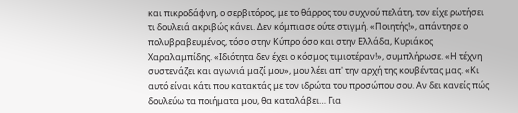και πικροδάφνη, ο σερβιτόρος, με το θάρρος του συχνού πελάτη, τον είχε ρωτήσει τι δουλειά ακριβώς κάνει. Δεν κόμπιασε ούτε στιγμή. «Ποιητής!», απάντησε ο πολυβραβευμένος, τόσο στην Κύπρο όσο και στην Ελλάδα, Κυριάκος Χαραλαμπίδης. «Ιδιότητα δεν έχει ο κόσμος τιμιοτέραν!», συμπλήρωσε. «Η τέχνη συστενάζει και αγωνιά μαζί μου», μου λέει απ' την αρχή της κουβέντας μας. «Κι αυτό είναι κάτι που κατακτάς με τον ιδρώτα του προσώπου σου. Αν δει κανείς πώς δουλεύω τα ποιήματα μου, θα καταλάβει… Για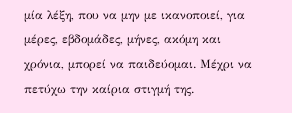μία λέξη, που να μην με ικανοποιεί, για μέρες, εβδομάδες, μήνες, ακόμη και χρόνια, μπορεί να παιδεύομαι. Μέχρι να πετύχω την καίρια στιγμή της.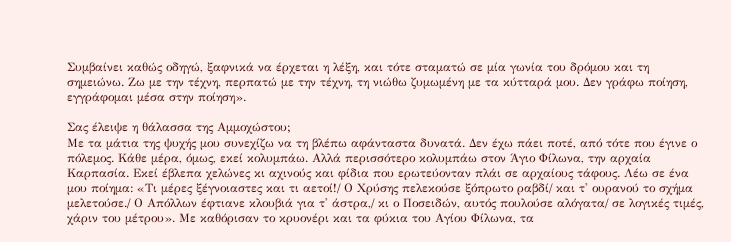Συμβαίνει καθώς οδηγώ, ξαφνικά να έρχεται η λέξη, και τότε σταματώ σε μία γωνία του δρόμου και τη σημειώνω. Ζω με την τέχνη, περπατώ με την τέχνη, τη νιώθω ζυμωμένη με τα κύτταρά μου. Δεν γράφω ποίηση, εγγράφομαι μέσα στην ποίηση».

Σας έλειψε η θάλασσα της Αμμοχώστου;
Με τα μάτια της ψυχής μου συνεχίζω να τη βλέπω αφάνταστα δυνατά. Δεν έχω πάει ποτέ, από τότε που έγινε ο πόλεμος. Κάθε μέρα, όμως, εκεί κολυμπάω. Αλλά περισσότερο κολυμπάω στον Άγιο Φίλωνα, την αρχαία Καρπασία. Εκεί έβλεπα χελώνες κι αχινούς και φίδια που ερωτεύονταν πλάι σε αρχαίους τάφους. Λέω σε ένα μου ποίημα: «Τι μέρες ξέγνοιαστες και τι αετοί!/ Ο Χρύσης πελεκούσε ξόπρωτο ραβδί/ και τ' ουρανού το σχήμα μελετούσε./ Ο Απόλλων έφτιανε κλουβιά για τ' άστρα,/ κι ο Ποσειδών, αυτός πουλούσε αλόγατα/ σε λογικές τιμές, χάριν του μέτρου». Με καθόρισαν το κρυονέρι και τα φύκια του Αγίου Φίλωνα, τα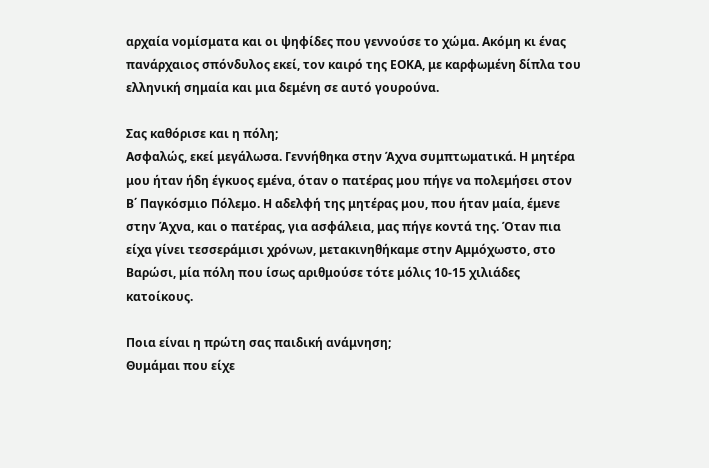αρχαία νομίσματα και οι ψηφίδες που γεννούσε το χώμα. Ακόμη κι ένας πανάρχαιος σπόνδυλος εκεί, τον καιρό της ΕΟΚΑ, με καρφωμένη δίπλα του ελληνική σημαία και μια δεμένη σε αυτό γουρούνα.

Σας καθόρισε και η πόλη;
Ασφαλώς, εκεί μεγάλωσα. Γεννήθηκα στην Άχνα συμπτωματικά. Η μητέρα μου ήταν ήδη έγκυος εμένα, όταν ο πατέρας μου πήγε να πολεμήσει στον Β΄ Παγκόσμιο Πόλεμο. Η αδελφή της μητέρας μου, που ήταν μαία, έμενε στην Άχνα, και ο πατέρας, για ασφάλεια, μας πήγε κοντά της. Όταν πια είχα γίνει τεσσεράμισι χρόνων, μετακινηθήκαμε στην Αμμόχωστο, στο Βαρώσι, μία πόλη που ίσως αριθμούσε τότε μόλις 10-15 χιλιάδες κατοίκους.

Ποια είναι η πρώτη σας παιδική ανάμνηση;
Θυμάμαι που είχε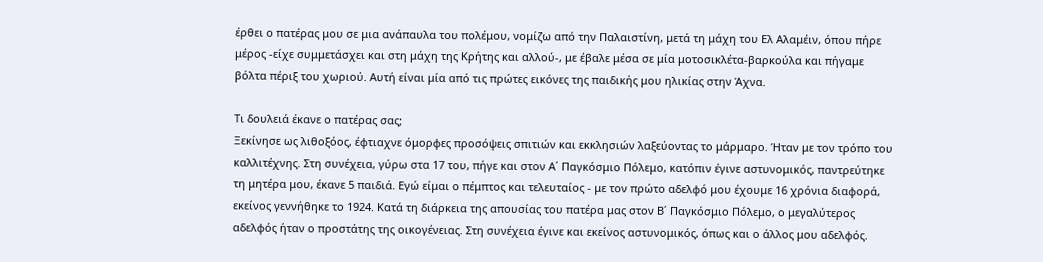έρθει ο πατέρας μου σε μια ανάπαυλα του πολέμου, νομίζω από την Παλαιστίνη, μετά τη μάχη του Ελ Αλαμέιν, όπου πήρε μέρος -είχε συμμετάσχει και στη μάχη της Κρήτης και αλλού-, με έβαλε μέσα σε μία μοτοσικλέτα-βαρκούλα και πήγαμε βόλτα πέριξ του χωριού. Αυτή είναι μία από τις πρώτες εικόνες της παιδικής μου ηλικίας στην Άχνα.

Τι δουλειά έκανε ο πατέρας σας;
Ξεκίνησε ως λιθοξόος, έφτιαχνε όμορφες προσόψεις σπιτιών και εκκλησιών λαξεύοντας το μάρμαρο. Ήταν με τον τρόπο του καλλιτέχνης. Στη συνέχεια, γύρω στα 17 του, πήγε και στον Α΄ Παγκόσμιο Πόλεμο, κατόπιν έγινε αστυνομικός, παντρεύτηκε τη μητέρα μου, έκανε 5 παιδιά. Εγώ είμαι ο πέμπτος και τελευταίος - με τον πρώτο αδελφό μου έχουμε 16 χρόνια διαφορά, εκείνος γεννήθηκε το 1924. Κατά τη διάρκεια της απουσίας του πατέρα μας στον Β΄ Παγκόσμιο Πόλεμο, ο μεγαλύτερος αδελφός ήταν ο προστάτης της οικογένειας. Στη συνέχεια έγινε και εκείνος αστυνομικός, όπως και ο άλλος μου αδελφός.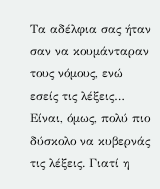Τα αδέλφια σας ήταν σαν να κουμάνταραν τους νόμους, ενώ εσείς τις λέξεις…
Είναι, όμως, πολύ πιο δύσκολο να κυβερνάς τις λέξεις. Γιατί η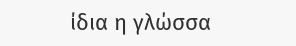ίδια η γλώσσα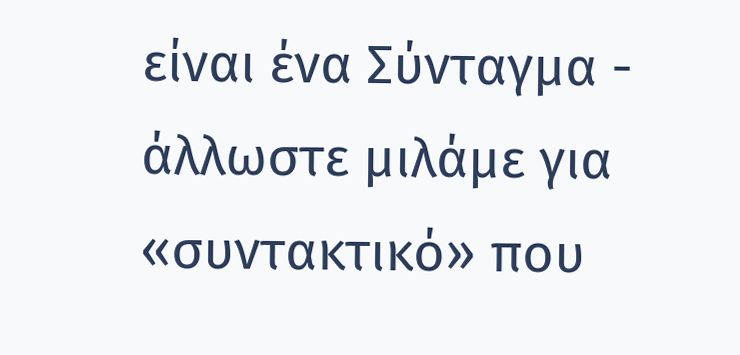είναι ένα Σύνταγμα - άλλωστε μιλάμε για «συντακτικό» που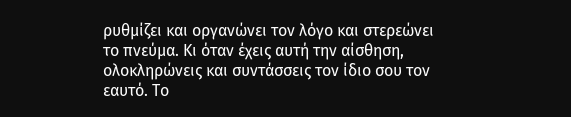ρυθμίζει και οργανώνει τον λόγο και στερεώνει το πνεύμα. Κι όταν έχεις αυτή την αίσθηση, ολοκληρώνεις και συντάσσεις τον ίδιο σου τον εαυτό. Το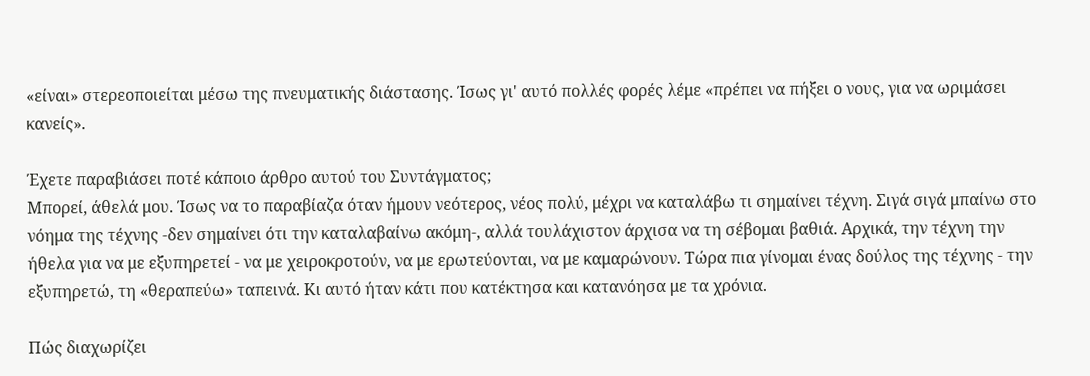«είναι» στερεοποιείται μέσω της πνευματικής διάστασης. Ίσως γι' αυτό πολλές φορές λέμε «πρέπει να πήξει ο νους, για να ωριμάσει κανείς».

Έχετε παραβιάσει ποτέ κάποιο άρθρο αυτού του Συντάγματος;
Μπορεί, άθελά μου. Ίσως να το παραβίαζα όταν ήμουν νεότερος, νέος πολύ, μέχρι να καταλάβω τι σημαίνει τέχνη. Σιγά σιγά μπαίνω στο νόημα της τέχνης -δεν σημαίνει ότι την καταλαβαίνω ακόμη-, αλλά τουλάχιστον άρχισα να τη σέβομαι βαθιά. Αρχικά, την τέχνη την ήθελα για να με εξυπηρετεί - να με χειροκροτούν, να με ερωτεύονται, να με καμαρώνουν. Τώρα πια γίνομαι ένας δούλος της τέχνης - την εξυπηρετώ, τη «θεραπεύω» ταπεινά. Κι αυτό ήταν κάτι που κατέκτησα και κατανόησα με τα χρόνια.

Πώς διαχωρίζει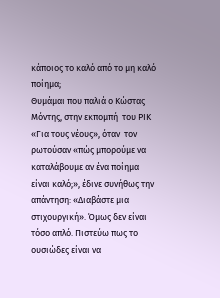κάποιος το καλό από το μη καλό ποίημα;
Θυμάμαι που παλιά ο Κώστας Μόντης, στην εκπομπή  του ΡΙΚ «Για τους νέους», όταν  τον ρωτούσαν «πώς μπορούμε να καταλάβουμε αν ένα ποίημα είναι καλό;», έδινε συνήθως την απάντηση: «Διαβάστε μια στιχουργική». Όμως δεν είναι τόσο απλό. Πιστεύω πως το ουσιώδες είναι να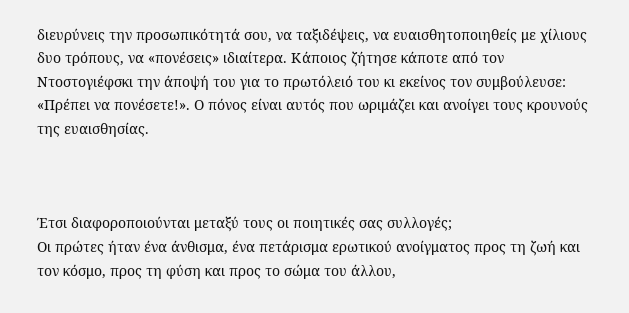διευρύνεις την προσωπικότητά σου, να ταξιδέψεις, να ευαισθητοποιηθείς με χίλιους δυο τρόπους, να «πονέσεις» ιδιαίτερα. Κάποιος ζήτησε κάποτε από τον Ντοστογιέφσκι την άποψή του για το πρωτόλειό του κι εκείνος τον συμβούλευσε: «Πρέπει να πονέσετε!». Ο πόνος είναι αυτός που ωριμάζει και ανοίγει τους κρουνούς της ευαισθησίας.



Έτσι διαφοροποιούνται μεταξύ τους οι ποιητικές σας συλλογές;
Οι πρώτες ήταν ένα άνθισμα, ένα πετάρισμα ερωτικού ανοίγματος προς τη ζωή και τον κόσμο, προς τη φύση και προς το σώμα του άλλου,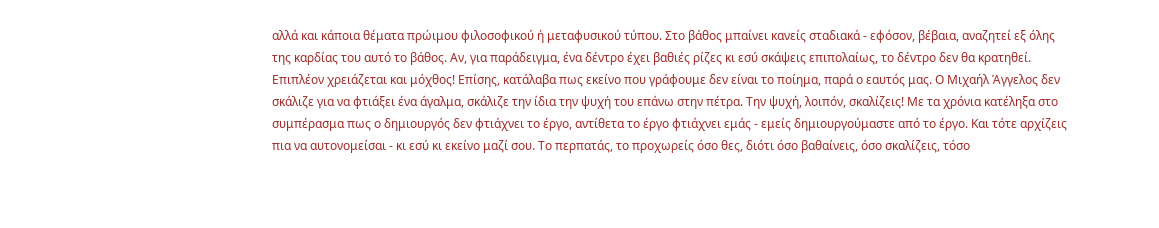αλλά και κάποια θέματα πρώιμου φιλοσοφικού ή μεταφυσικού τύπου. Στο βάθος μπαίνει κανείς σταδιακά - εφόσον, βέβαια, αναζητεί εξ όλης της καρδίας του αυτό το βάθος. Αν, για παράδειγμα, ένα δέντρο έχει βαθιές ρίζες κι εσύ σκάψεις επιπολαίως, το δέντρο δεν θα κρατηθεί. Επιπλέον χρειάζεται και μόχθος! Επίσης, κατάλαβα πως εκείνο που γράφουμε δεν είναι το ποίημα, παρά ο εαυτός μας. Ο Μιχαήλ Άγγελος δεν σκάλιζε για να φτιάξει ένα άγαλμα, σκάλιζε την ίδια την ψυχή του επάνω στην πέτρα. Την ψυχή, λοιπόν, σκαλίζεις! Με τα χρόνια κατέληξα στο συμπέρασμα πως ο δημιουργός δεν φτιάχνει το έργο, αντίθετα το έργο φτιάχνει εμάς - εμείς δημιουργούμαστε από το έργο. Και τότε αρχίζεις πια να αυτονομείσαι - κι εσύ κι εκείνο μαζί σου. Το περπατάς, το προχωρείς όσο θες, διότι όσο βαθαίνεις, όσο σκαλίζεις, τόσο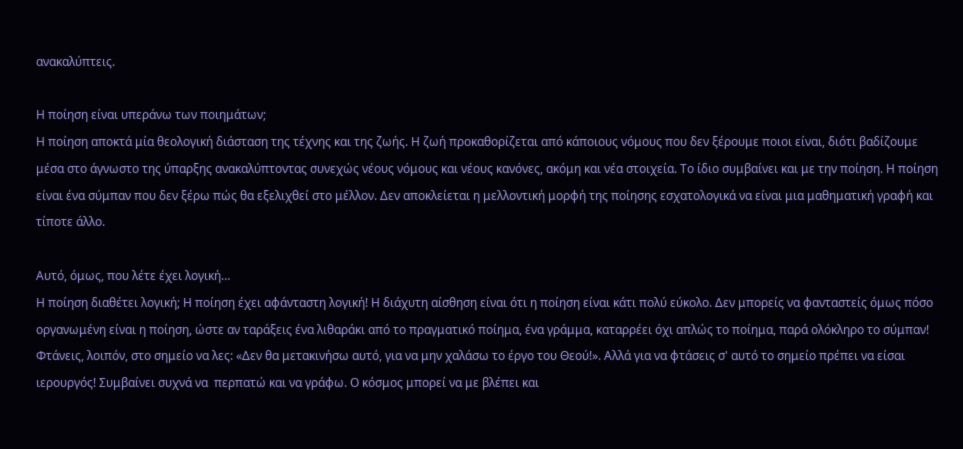ανακαλύπτεις.

Η ποίηση είναι υπεράνω των ποιημάτων;
Η ποίηση αποκτά μία θεολογική διάσταση της τέχνης και της ζωής. Η ζωή προκαθορίζεται από κάποιους νόμους που δεν ξέρουμε ποιοι είναι, διότι βαδίζουμε μέσα στο άγνωστο της ύπαρξης ανακαλύπτοντας συνεχώς νέους νόμους και νέους κανόνες, ακόμη και νέα στοιχεία. Το ίδιο συμβαίνει και με την ποίηση. Η ποίηση είναι ένα σύμπαν που δεν ξέρω πώς θα εξελιχθεί στο μέλλον. Δεν αποκλείεται η μελλοντική μορφή της ποίησης εσχατολογικά να είναι μια μαθηματική γραφή και τίποτε άλλο.

Αυτό, όμως, που λέτε έχει λογική…
Η ποίηση διαθέτει λογική; Η ποίηση έχει αφάνταστη λογική! Η διάχυτη αίσθηση είναι ότι η ποίηση είναι κάτι πολύ εύκολο. Δεν μπορείς να φανταστείς όμως πόσο οργανωμένη είναι η ποίηση, ώστε αν ταράξεις ένα λιθαράκι από το πραγματικό ποίημα, ένα γράμμα, καταρρέει όχι απλώς το ποίημα, παρά ολόκληρο το σύμπαν! Φτάνεις, λοιπόν, στο σημείο να λες: «Δεν θα μετακινήσω αυτό, για να μην χαλάσω το έργο του Θεού!». Αλλά για να φτάσεις σ' αυτό το σημείο πρέπει να είσαι ιερουργός! Συμβαίνει συχνά να  περπατώ και να γράφω. Ο κόσμος μπορεί να με βλέπει και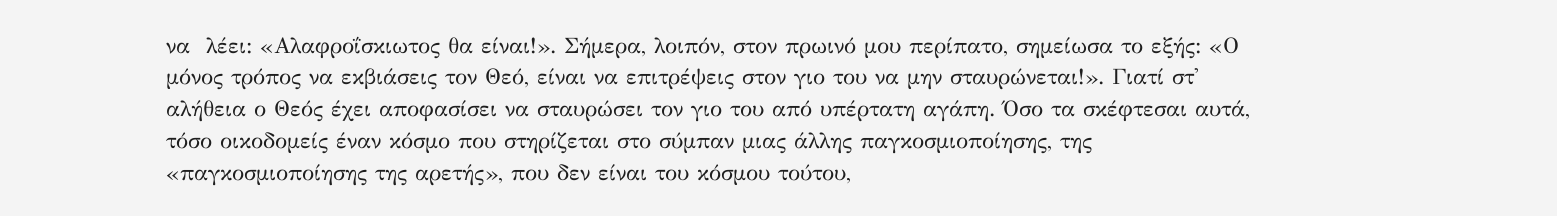να  λέει: «Αλαφροΐσκιωτος θα είναι!». Σήμερα, λοιπόν, στον πρωινό μου περίπατο, σημείωσα το εξής: «Ο μόνος τρόπος να εκβιάσεις τον Θεό, είναι να επιτρέψεις στον γιο του να μην σταυρώνεται!». Γιατί στ' αλήθεια ο Θεός έχει αποφασίσει να σταυρώσει τον γιο του από υπέρτατη αγάπη. Όσο τα σκέφτεσαι αυτά, τόσο οικοδομείς έναν κόσμο που στηρίζεται στο σύμπαν μιας άλλης παγκοσμιοποίησης, της «παγκοσμιοποίησης της αρετής», που δεν είναι του κόσμου τούτου,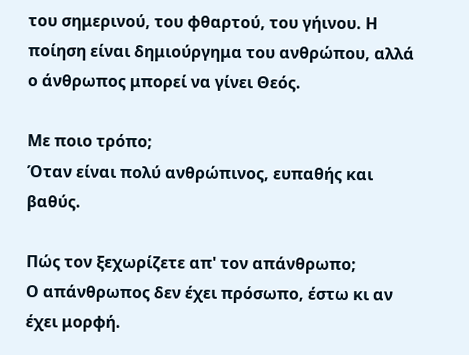του σημερινού, του φθαρτού, του γήινου. Η ποίηση είναι δημιούργημα του ανθρώπου, αλλά ο άνθρωπος μπορεί να γίνει Θεός.

Με ποιο τρόπο;
Όταν είναι πολύ ανθρώπινος, ευπαθής και βαθύς.

Πώς τον ξεχωρίζετε απ' τον απάνθρωπο;
Ο απάνθρωπος δεν έχει πρόσωπο, έστω κι αν έχει μορφή.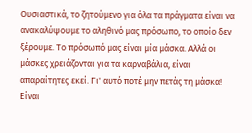Ουσιαστικά, το ζητούμενο για όλα τα πράγματα είναι να ανακαλύψουμε το αληθινό μας πρόσωπο, το οποίο δεν ξέρουμε. Το πρόσωπό μας είναι μία μάσκα. Αλλά οι μάσκες χρειάζονται για τα καρναβάλια, είναι απαραίτητες εκεί. Γι' αυτό ποτέ μην πετάς τη μάσκα! Είναι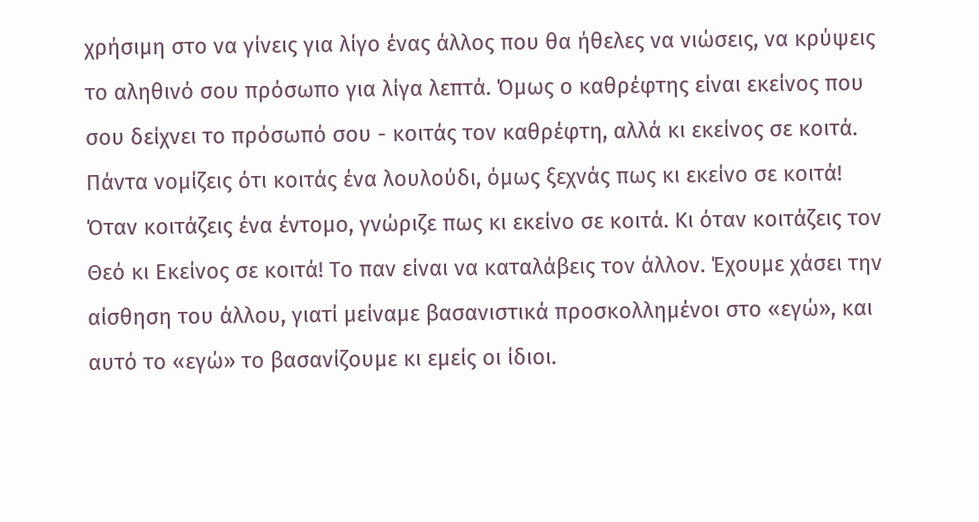χρήσιμη στο να γίνεις για λίγο ένας άλλος που θα ήθελες να νιώσεις, να κρύψεις το αληθινό σου πρόσωπο για λίγα λεπτά. Όμως ο καθρέφτης είναι εκείνος που σου δείχνει το πρόσωπό σου - κοιτάς τον καθρέφτη, αλλά κι εκείνος σε κοιτά. Πάντα νομίζεις ότι κοιτάς ένα λουλούδι, όμως ξεχνάς πως κι εκείνο σε κοιτά! Όταν κοιτάζεις ένα έντομο, γνώριζε πως κι εκείνο σε κοιτά. Κι όταν κοιτάζεις τον Θεό κι Εκείνος σε κοιτά! Το παν είναι να καταλάβεις τον άλλον. Έχουμε χάσει την αίσθηση του άλλου, γιατί μείναμε βασανιστικά προσκολλημένοι στο «εγώ», και αυτό το «εγώ» το βασανίζουμε κι εμείς οι ίδιοι.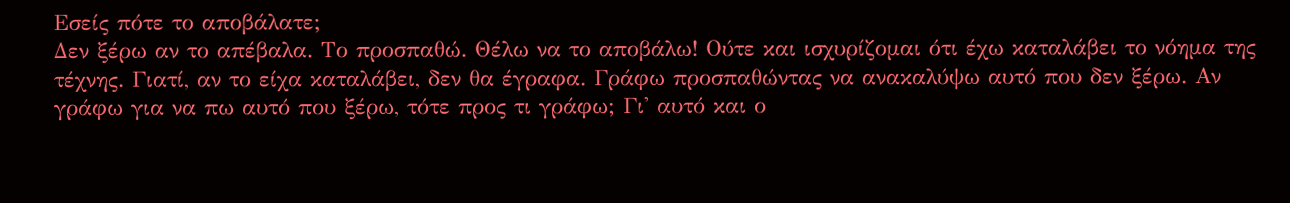Εσείς πότε το αποβάλατε;
Δεν ξέρω αν το απέβαλα. Το προσπαθώ. Θέλω να το αποβάλω! Ούτε και ισχυρίζομαι ότι έχω καταλάβει το νόημα της τέχνης. Γιατί, αν το είχα καταλάβει, δεν θα έγραφα. Γράφω προσπαθώντας να ανακαλύψω αυτό που δεν ξέρω. Αν γράφω για να πω αυτό που ξέρω, τότε προς τι γράφω; Γι' αυτό και ο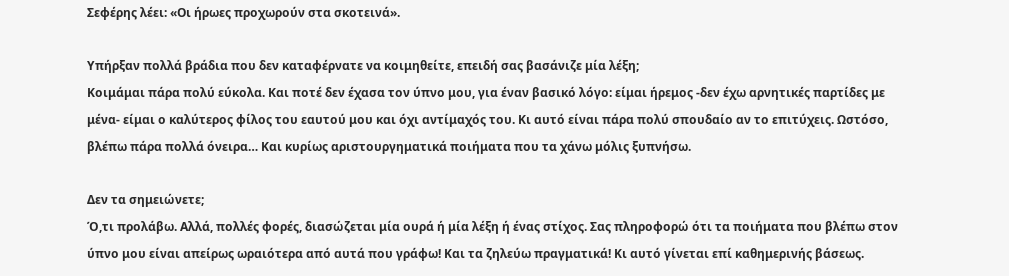Σεφέρης λέει: «Οι ήρωες προχωρούν στα σκοτεινά».

Υπήρξαν πολλά βράδια που δεν καταφέρνατε να κοιμηθείτε, επειδή σας βασάνιζε μία λέξη;
Κοιμάμαι πάρα πολύ εύκολα. Και ποτέ δεν έχασα τον ύπνο μου, για έναν βασικό λόγο: είμαι ήρεμος -δεν έχω αρνητικές παρτίδες με μένα- είμαι ο καλύτερος φίλος του εαυτού μου και όχι αντίμαχός του. Κι αυτό είναι πάρα πολύ σπουδαίο αν το επιτύχεις. Ωστόσο, βλέπω πάρα πολλά όνειρα… Και κυρίως αριστουργηματικά ποιήματα που τα χάνω μόλις ξυπνήσω.

Δεν τα σημειώνετε;
Ό,τι προλάβω. Αλλά, πολλές φορές, διασώζεται μία ουρά ή μία λέξη ή ένας στίχος. Σας πληροφορώ ότι τα ποιήματα που βλέπω στον ύπνο μου είναι απείρως ωραιότερα από αυτά που γράφω! Και τα ζηλεύω πραγματικά! Κι αυτό γίνεται επί καθημερινής βάσεως.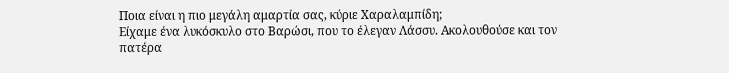Ποια είναι η πιο μεγάλη αμαρτία σας, κύριε Χαραλαμπίδη;
Είχαμε ένα λυκόσκυλο στο Βαρώσι, που το έλεγαν Λάσσυ. Ακολουθούσε και τον πατέρα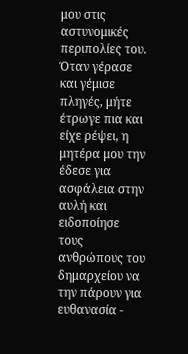μου στις αστυνομικές περιπολίες του. Όταν γέρασε και γέμισε πληγές, μήτε έτρωγε πια και είχε ρέψει, η μητέρα μου την έδεσε για ασφάλεια στην αυλή και ειδοποίησε τους ανθρώπους του δημαρχείου να την πάρουν για ευθανασία -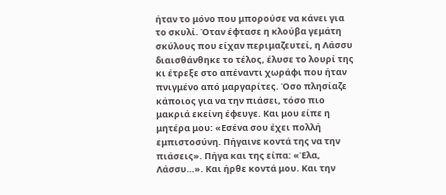ήταν το μόνο που μπορούσε να κάνει για το σκυλί. Όταν έφτασε η κλούβα γεμάτη σκύλους που είχαν περιμαζευτεί, η Λάσσυ διαισθάνθηκε το τέλος, έλυσε το λουρί της κι έτρεξε στο απέναντι χωράφι που ήταν πνιγμένο από μαργαρίτες. Όσο πλησίαζε κάποιος για να την πιάσει, τόσο πιο μακριά εκείνη έφευγε. Και μου είπε η μητέρα μου: «Εσένα σου έχει πολλή εμπιστοσύνη. Πήγαινε κοντά της να την πιάσεις». Πήγα και της είπα: «Έλα, Λάσσυ…». Και ήρθε κοντά μου. Και την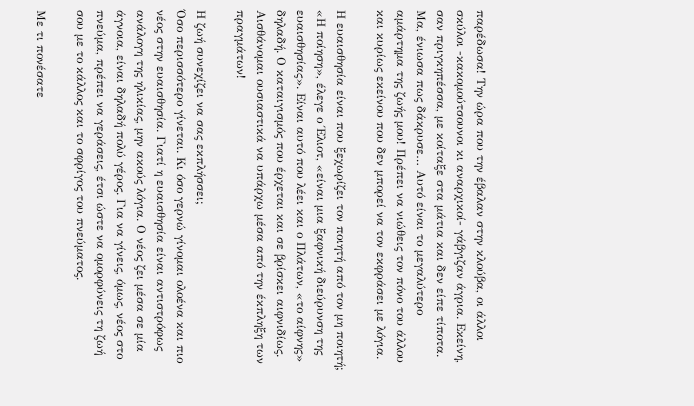παρέδωσα! Την ώρα που την έβαλαν στην κλούβα, οι άλλοι σκύλοι -κακομούτσουνοι κι αναρχικοί- γάβγιζαν άγρια. Εκείνη, σαν πριγκηπέσσα, με κοίταξε στα μάτια και δεν είπε τίποτα. Μα, ένιωσα πως δάκρυσε… Αυτό είναι το μεγαλύτερο αμάρτημα της ζωής μου! Πρέπει να νιώθεις τον πόνο του άλλου και κυρίως εκείνου που δεν μπορεί να τον εκφράσει με λόγια.

Η ευαισθησία είναι που ξεχωρίζει τον ποιητή από τον μη ποιητή;
«Η ποίηση», έλεγε ο Έλιοτ, «είναι μια ξαφνική διεύρυνση της ευαισθησίας». Είναι αυτό που λέει και ο Πλάτων, «το αίφνης» δηλαδή. Ο καταιγισμός που έρχεται και σε βρίσκει αιφνιδίως. Αισθάνομαι ουσιαστικά να υπάρχω μέσα από την έκπληξη των πραγμάτων!

Η ζωή συνεχίζει να σας εκπλήσσει;
Όσο περισσότερο γίνεται. Κι όσο γερνώ γίνομαι ολοένα και πιο νέος στην ευαισθησία. Γιατί η ευαισθησία είναι αντιστρόφως ανάλογη της ηλικίας, μην ακούς λόγια. Ο νέος ζει μέσα σε μία άγνοια, είναι δηλαδή πολύ γέρος. Για να γίνεις, όμως, νέος στο πνεύμα, πρέπει να γεράσεις, έτσι ώστε να ομορφύνεις τη ζωή σου με το κάλλος και το σφρίγος του πνεύματος.

Με τι πονέσατε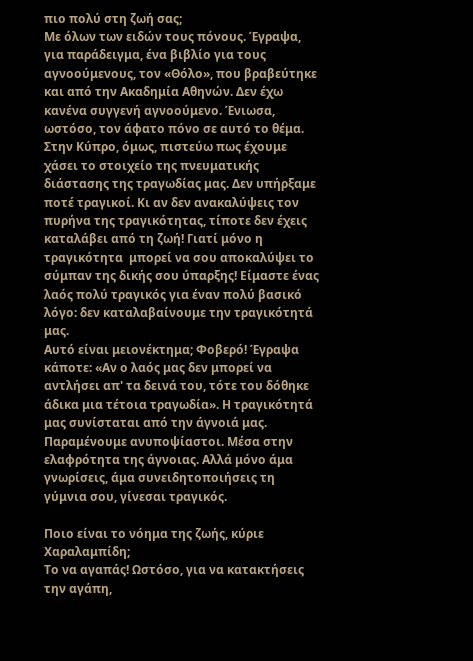πιο πολύ στη ζωή σας;
Με όλων των ειδών τους πόνους. Έγραψα, για παράδειγμα, ένα βιβλίο για τους αγνοούμενους, τον «Θόλο», που βραβεύτηκε και από την Ακαδημία Αθηνών. Δεν έχω κανένα συγγενή αγνοούμενο. Ένιωσα, ωστόσο, τον άφατο πόνο σε αυτό το θέμα. Στην Κύπρο, όμως, πιστεύω πως έχουμε χάσει το στοιχείο της πνευματικής διάστασης της τραγωδίας μας. Δεν υπήρξαμε ποτέ τραγικοί. Κι αν δεν ανακαλύψεις τον πυρήνα της τραγικότητας, τίποτε δεν έχεις καταλάβει από τη ζωή! Γιατί μόνο η τραγικότητα  μπορεί να σου αποκαλύψει το σύμπαν της δικής σου ύπαρξης! Είμαστε ένας λαός πολύ τραγικός για έναν πολύ βασικό λόγο: δεν καταλαβαίνουμε την τραγικότητά μας.
Αυτό είναι μειονέκτημα; Φοβερό! Έγραψα κάποτε: «Αν ο λαός μας δεν μπορεί να αντλήσει απ' τα δεινά του, τότε του δόθηκε άδικα μια τέτοια τραγωδία». Η τραγικότητά μας συνίσταται από την άγνοιά μας. Παραμένουμε ανυποψίαστοι. Μέσα στην ελαφρότητα της άγνοιας. Αλλά μόνο άμα γνωρίσεις, άμα συνειδητοποιήσεις τη γύμνια σου, γίνεσαι τραγικός.

Ποιο είναι το νόημα της ζωής, κύριε Χαραλαμπίδη;
Το να αγαπάς! Ωστόσο, για να κατακτήσεις την αγάπη,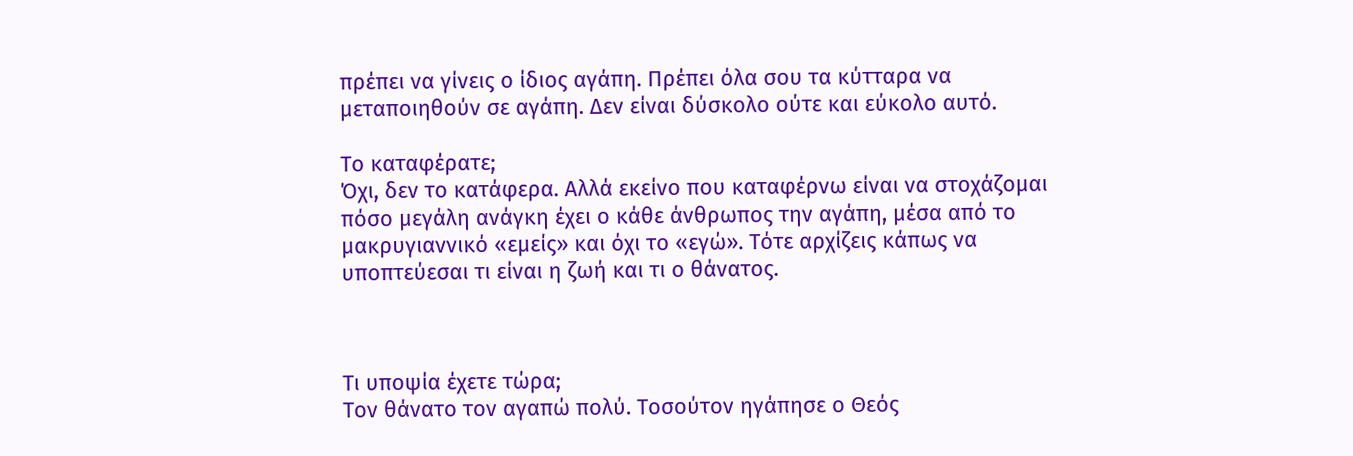πρέπει να γίνεις ο ίδιος αγάπη. Πρέπει όλα σου τα κύτταρα να μεταποιηθούν σε αγάπη. Δεν είναι δύσκολο ούτε και εύκολο αυτό.

Το καταφέρατε;
Όχι, δεν το κατάφερα. Αλλά εκείνο που καταφέρνω είναι να στοχάζομαι πόσο μεγάλη ανάγκη έχει ο κάθε άνθρωπος την αγάπη, μέσα από το μακρυγιαννικό «εμείς» και όχι το «εγώ». Τότε αρχίζεις κάπως να υποπτεύεσαι τι είναι η ζωή και τι ο θάνατος.



Τι υποψία έχετε τώρα;
Τον θάνατο τον αγαπώ πολύ. Τοσούτον ηγάπησε ο Θεός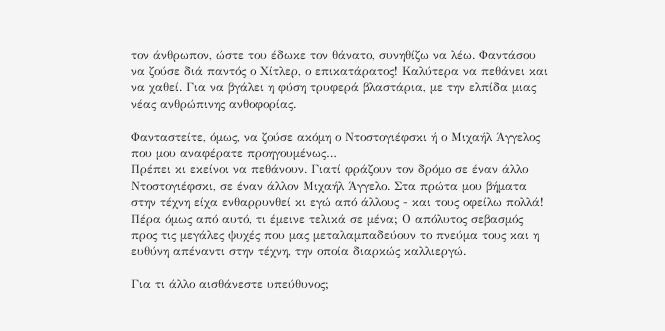τον άνθρωπον, ώστε του έδωκε τον θάνατο, συνηθίζω να λέω. Φαντάσου να ζούσε διά παντός ο Χίτλερ, ο επικατάρατος! Καλύτερα να πεθάνει και να χαθεί. Για να βγάλει η φύση τρυφερά βλαστάρια, με την ελπίδα μιας νέας ανθρώπινης ανθοφορίας.

Φανταστείτε, όμως, να ζούσε ακόμη ο Ντοστογιέφσκι ή ο Μιχαήλ Άγγελος που μου αναφέρατε προηγουμένως…
Πρέπει κι εκείνοι να πεθάνουν. Γιατί φράζουν τον δρόμο σε έναν άλλο Ντοστογιέφσκι, σε έναν άλλον Μιχαήλ Άγγελο. Στα πρώτα μου βήματα στην τέχνη είχα ενθαρρυνθεί κι εγώ από άλλους - και τους οφείλω πολλά! Πέρα όμως από αυτό, τι έμεινε τελικά σε μένα; Ο απόλυτος σεβασμός προς τις μεγάλες ψυχές που μας μεταλαμπαδεύουν το πνεύμα τους και η ευθύνη απέναντι στην τέχνη, την οποία διαρκώς καλλιεργώ.

Για τι άλλο αισθάνεστε υπεύθυνος;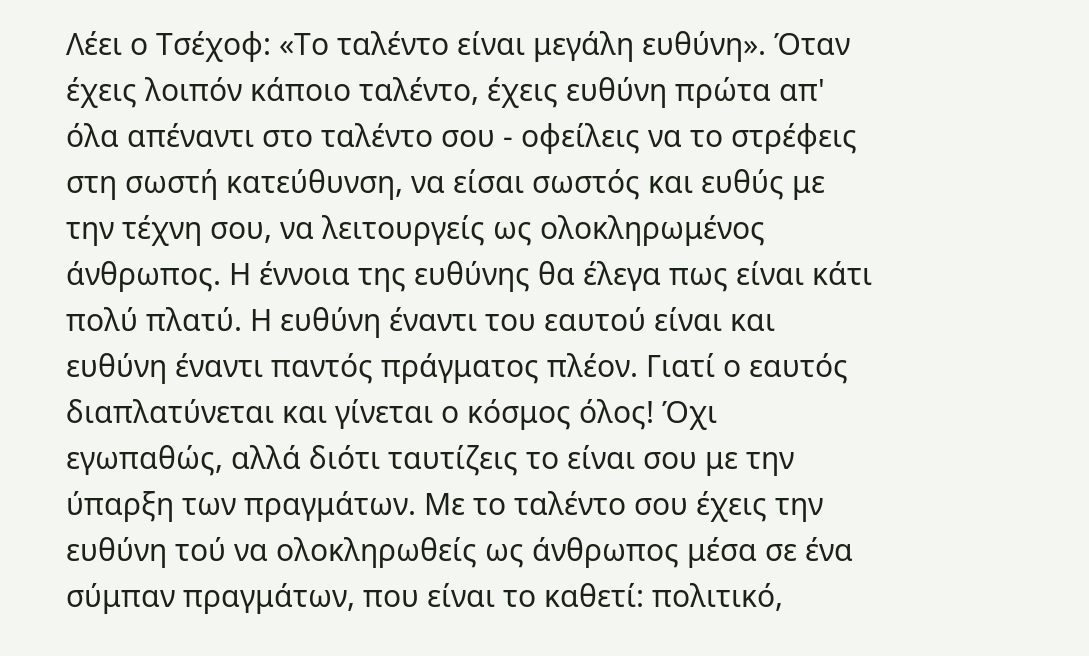Λέει ο Τσέχοφ: «Το ταλέντο είναι μεγάλη ευθύνη». Όταν έχεις λοιπόν κάποιο ταλέντο, έχεις ευθύνη πρώτα απ' όλα απέναντι στο ταλέντο σου - οφείλεις να το στρέφεις στη σωστή κατεύθυνση, να είσαι σωστός και ευθύς με την τέχνη σου, να λειτουργείς ως ολοκληρωμένος άνθρωπος. Η έννοια της ευθύνης θα έλεγα πως είναι κάτι πολύ πλατύ. Η ευθύνη έναντι του εαυτού είναι και ευθύνη έναντι παντός πράγματος πλέον. Γιατί ο εαυτός διαπλατύνεται και γίνεται ο κόσμος όλος! Όχι εγωπαθώς, αλλά διότι ταυτίζεις το είναι σου με την ύπαρξη των πραγμάτων. Με το ταλέντο σου έχεις την ευθύνη τού να ολοκληρωθείς ως άνθρωπος μέσα σε ένα σύμπαν πραγμάτων, που είναι το καθετί: πολιτικό,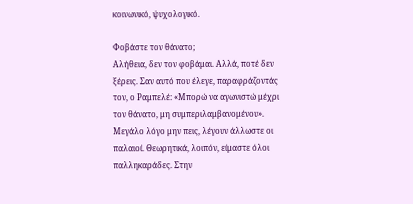κοινωνικό, ψυχολογικό.

Φοβάστε τον θάνατο;
Αλήθεια, δεν τον φοβάμαι. Αλλά, ποτέ δεν ξέρεις. Σαν αυτό που έλεγε, παραφράζοντάς τον, ο Ραμπελέ: «Μπορώ να αγωνιστώ μέχρι τον θάνατο, μη συμπεριλαμβανομένου». Μεγάλο λόγο μην πεις, λέγουν άλλωστε οι παλαιοί. Θεωρητικά, λοιπόν, είμαστε όλοι παλληκαράδες. Στην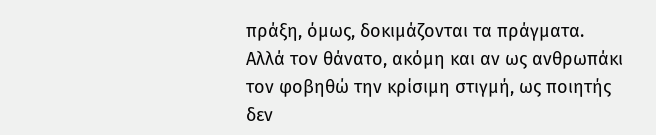πράξη, όμως, δοκιμάζονται τα πράγματα. Αλλά τον θάνατο, ακόμη και αν ως ανθρωπάκι τον φοβηθώ την κρίσιμη στιγμή, ως ποιητής δεν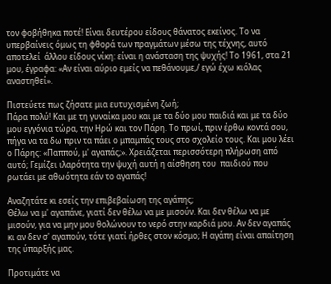τον φοβήθηκα ποτέ! Είναι δευτέρου είδους θάνατος εκείνος. Το να υπερβαίνεις όμως τη φθορά των πραγμάτων μέσω της τέχνης, αυτό αποτελεί  άλλου είδους νίκη: είναι η ανάσταση της ψυχής! Το 1961, στα 21 μου, έγραφα: «Αν είναι αύριο εμείς να πεθάνουμε,/ εγώ έχω κιόλας αναστηθεί».

Πιστεύετε πως ζήσατε μια ευτυχισμένη ζωή;
Πάρα πολύ! Και με τη γυναίκα μου και με τα δύο μου παιδιά και με τα δύο μου εγγόνια τώρα, την Ηρώ και τον Πάρη. Το πρωί, πριν έρθω κοντά σου, πήγα να τα δω πριν τα πάει ο μπαμπάς τους στο σχολείο τους. Και μου λέει ο Πάρης: «Παππού, μ' αγαπάς;». Χρειάζεται περισσότερη πλήρωση από αυτό; Γεμίζει ιλαρότητα την ψυχή αυτή η αίσθηση του  παιδιού που ρωτάει με αθωότητα εάν το αγαπάς!

Αναζητάτε κι εσείς την επιβεβαίωση της αγάπης;
Θέλω να μ' αγαπάνε, γιατί δεν θέλω να με μισούν. Και δεν θέλω να με μισούν, για να μην μου θολώνουν το νερό στην καρδιά μου. Αν δεν αγαπάς κι αν δεν σ' αγαπούν, τότε γιατί ήρθες στον κόσμο; Η αγάπη είναι απαίτηση της ύπαρξής μας.

Προτιμάτε να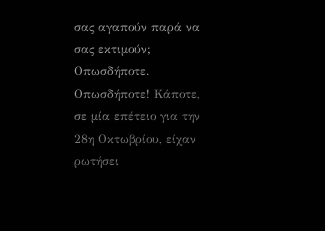σας αγαπούν παρά να σας εκτιμούν;
Οπωσδήποτε. Οπωσδήποτε! Κάποτε, σε μία επέτειο για την 28η Οκτωβρίου, είχαν ρωτήσει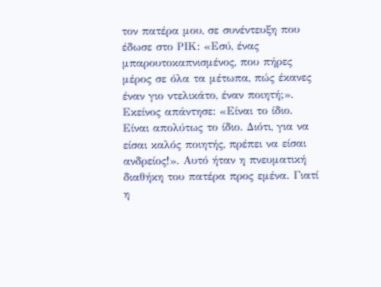τον πατέρα μου, σε συνέντευξη που έδωσε στο ΡΙΚ: «Εσύ, ένας μπαρουτοκαπνισμένος, που πήρες μέρος σε όλα τα μέτωπα, πώς έκανες έναν γιο ντελικάτο, έναν ποιητή;». Εκείνος απάντησε: «Είναι το ίδιο. Είναι απολύτως το ίδιο. Διότι, για να είσαι καλός ποιητής, πρέπει να είσαι ανδρείος!». Αυτό ήταν η πνευματική διαθήκη του πατέρα προς εμένα. Γιατί η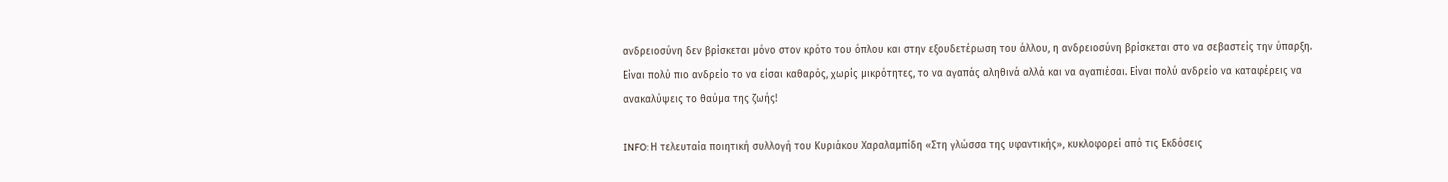ανδρειοσύνη δεν βρίσκεται μόνο στον κρότο του όπλου και στην εξουδετέρωση του άλλου, η ανδρειοσύνη βρίσκεται στο να σεβαστείς την ύπαρξη. Είναι πολύ πιο ανδρείο το να είσαι καθαρός, χωρίς μικρότητες, το να αγαπάς αληθινά αλλά και να αγαπιέσαι. Είναι πολύ ανδρείο να καταφέρεις να ανακαλύψεις το θαύμα της ζωής!

INFO: Η τελευταία ποιητική συλλογή του Κυριάκου Χαραλαμπίδη «Στη γλώσσα της υφαντικής», κυκλοφορεί από τις Εκδόσεις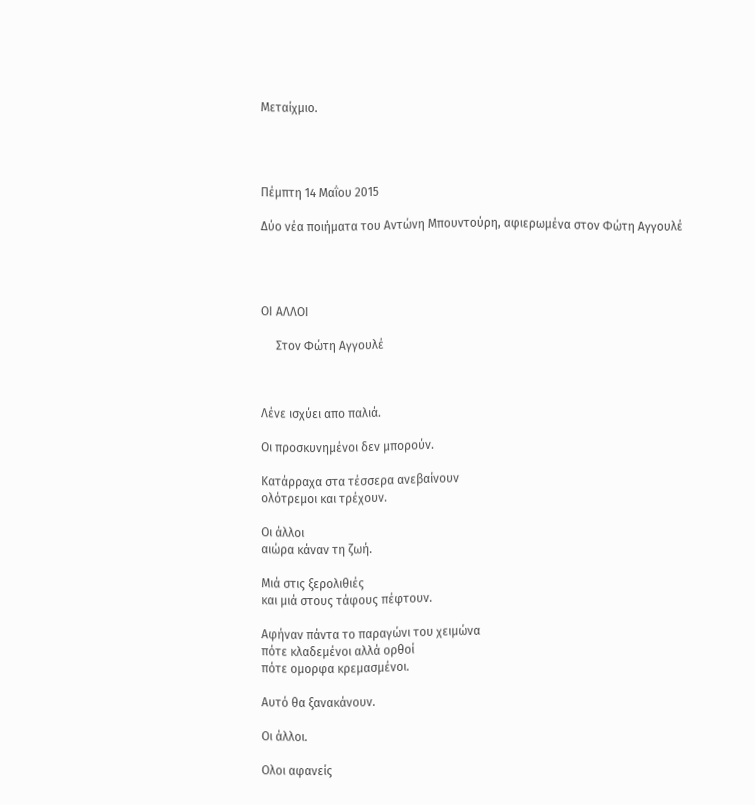Μεταίχμιο.




Πέμπτη 14 Μαΐου 2015

Δύο νέα ποιήματα του Αντώνη Μπουντούρη, αφιερωμένα στον Φώτη Αγγουλέ




ΟΙ ΑΛΛΟΙ

     Στον Φώτη Αγγουλέ



Λένε ισχύει απο παλιά.

Οι προσκυνημένοι δεν μπορούν.

Κατάρραχα στα τέσσερα ανεβαίνουν
ολότρεμοι και τρέχουν.

Οι άλλοι
αιώρα κάναν τη ζωή.

Μιά στις ξερολιθιές
και μιά στους τάφους πέφτουν.

Αφήναν πάντα το παραγώνι του χειμώνα
πότε κλαδεμένοι αλλά ορθοί
πότε ομορφα κρεμασμένοι.

Αυτό θα ξανακάνουν.

Οι άλλοι.

Ολοι αφανείς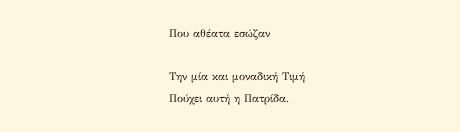Που αθέατα εσώζαν

Την μία και μοναδική Τιμή
Πούχει αυτή η Πατρίδα.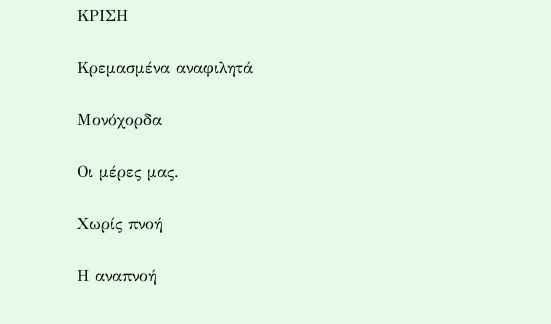ΚΡΙΣΗ

Κρεμασμένα αναφιλητά

Μονόχορδα

Οι μέρες μας.

Χωρίς πνοή

Η αναπνοή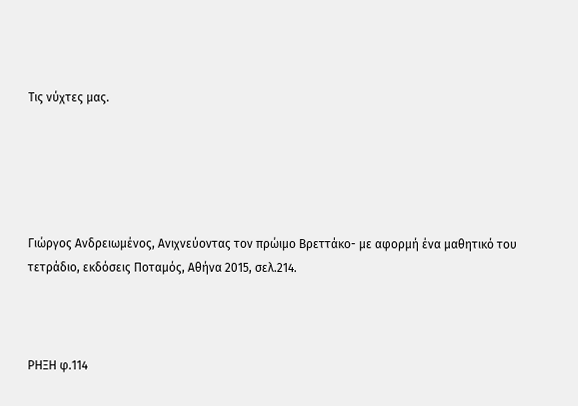Τις νύχτες μας.





Γιώργος Ανδρειωμένος, Ανιχνεύοντας τον πρώιμο Βρεττάκο- με αφορμή ένα μαθητικό του τετράδιο, εκδόσεις Ποταμός, Αθήνα 2015, σελ.214.



ΡΗΞΗ φ.114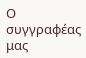Ο συγγραφέας  μας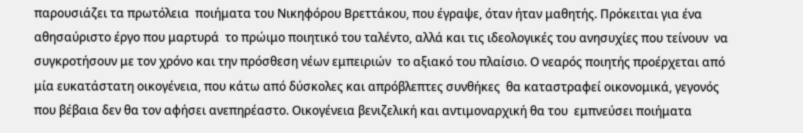παρουσιάζει τα πρωτόλεια  ποιήματα του Νικηφόρου Βρεττάκου, που έγραψε, όταν ήταν μαθητής. Πρόκειται για ένα αθησαύριστο έργο που μαρτυρά  το πρώιμο ποιητικό του ταλέντο, αλλά και τις ιδεολογικές του ανησυχίες που τείνουν  να συγκροτήσουν με τον χρόνο και την πρόσθεση νέων εμπειριών  το αξιακό του πλαίσιο. Ο νεαρός ποιητής προέρχεται από μία ευκατάστατη οικογένεια, που κάτω από δύσκολες και απρόβλεπτες συνθήκες  θα καταστραφεί οικονομικά, γεγονός που βέβαια δεν θα τον αφήσει ανεπηρέαστο. Οικογένεια βενιζελική και αντιμοναρχική θα του  εμπνεύσει ποιήματα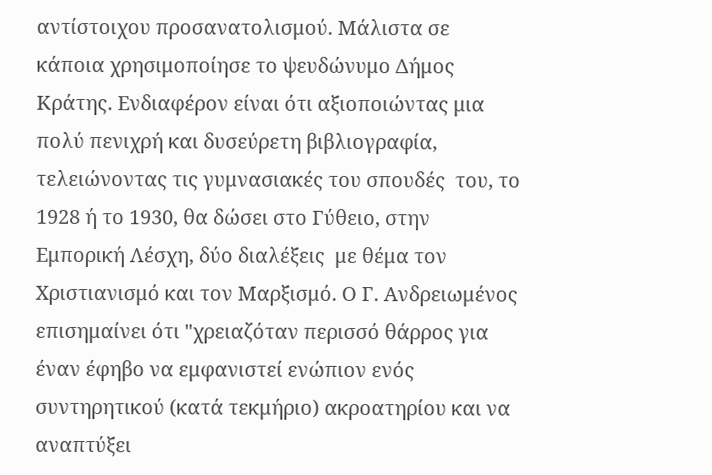αντίστοιχου προσανατολισμού. Μάλιστα σε κάποια χρησιμοποίησε το ψευδώνυμο Δήμος Κράτης. Ενδιαφέρον είναι ότι αξιοποιώντας μια πολύ πενιχρή και δυσεύρετη βιβλιογραφία, τελειώνοντας τις γυμνασιακές του σπουδές  του, το 1928 ή το 1930, θα δώσει στο Γύθειο, στην Εμπορική Λέσχη, δύο διαλέξεις  με θέμα τον Χριστιανισμό και τον Μαρξισμό. Ο Γ. Ανδρειωμένος επισημαίνει ότι "χρειαζόταν περισσό θάρρος για έναν έφηβο να εμφανιστεί ενώπιον ενός συντηρητικού (κατά τεκμήριο) ακροατηρίου και να αναπτύξει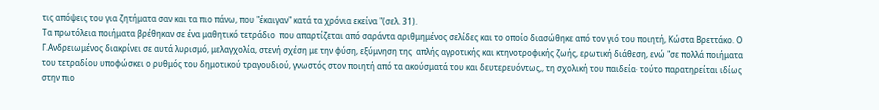τις απόψεις του για ζητήματα σαν και τα πιο πάνω, που "έκαιγαν" κατά τα χρόνια εκείνα "(σελ. 31).
Τα πρωτόλεια ποιήματα βρέθηκαν σε ένα μαθητικό τετράδιο  που απαρτίζεται από σαράντα αριθμημένος σελίδες και το οποίο διασώθηκε από τον γιό του ποιητή, Κώστα Βρεττάκο. Ο Γ.Ανδρειωμένος διακρίνει σε αυτά λυρισμό, μελαγχολία, στενή σχέση με την φύση, εξύμνηση της  απλής αγροτικής και κτηνοτροφικής ζωής, ερωτική διάθεση, ενώ "σε πολλά ποιήματα του τετραδίου υποφώσκει ο ρυθμός του δημοτικού τραγουδιού, γνωστός στον ποιητή από τα ακούσματά του και δευτερευόντως,, τη σχολική του παιδεία∙ τούτο παρατηρείται ιδίως στην πιο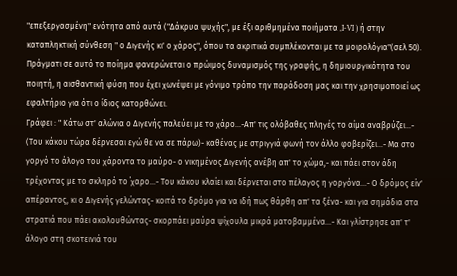"επεξεργασμένη" ενότητα από αυτά ("Δάκρυα ψυχής", με έξι αριθμημένα ποιήματα ,I-VI ) ή στην καταπληκτική σύνθεση " ο Διγενής κι' ο χάρος", όπου τα ακριτικά συμπλέκονται με τα μοιρολόγια"(σελ 50). Πράγματι σε αυτό το ποίημα φανερώνεται ο πρώιμος δυναμισμός της γραφής, η δημιουργικότητα του ποιητή, η αισθαντική φύση που έχει χωνέψει με γόνιμο τρόπο την παράδοση μας και την χρησιμοποιεί ως εφαλτήριο για ότι ο ίδιος κατορθώνει.
Γράφει : " Κάτω στ' αλώνια ο Διγενής παλεύει με το χάρο...-Απ' τις ολόβαθες πληγές το αίμα αναβρύζει...- (Του κάκου τώρα δέρνεσαι εγώ θε να σε πάρω)- καθένας με στριγγιά φωνή τον άλλο φοβερίζει...- Μα στο γοργό το άλογο του χάροντα το μαύρο- ο νικημένος Διγενής ανέβη απ' το χώμα,- και πάει στον άδη τρέχοντας με το σκληρό το ΄χαρο...- Του κάκου κλαίει και δέρνεται στο πέλαγος η γοργόνα...- Ο δρόμος είν' απέραντος, κι ο Διγενής γελώντας- κοιτά το δρόμο για να ιδή πως θάρθη απ' τα ξένα- και για σημάδια στα στρατιά που πάει ακολουθώντας- σκορπάει μαύρα ψίχουλα μικρά ματοβαμμένα...- Και γλίστρησε απ' τ' άλογο στη σκοτεινιά του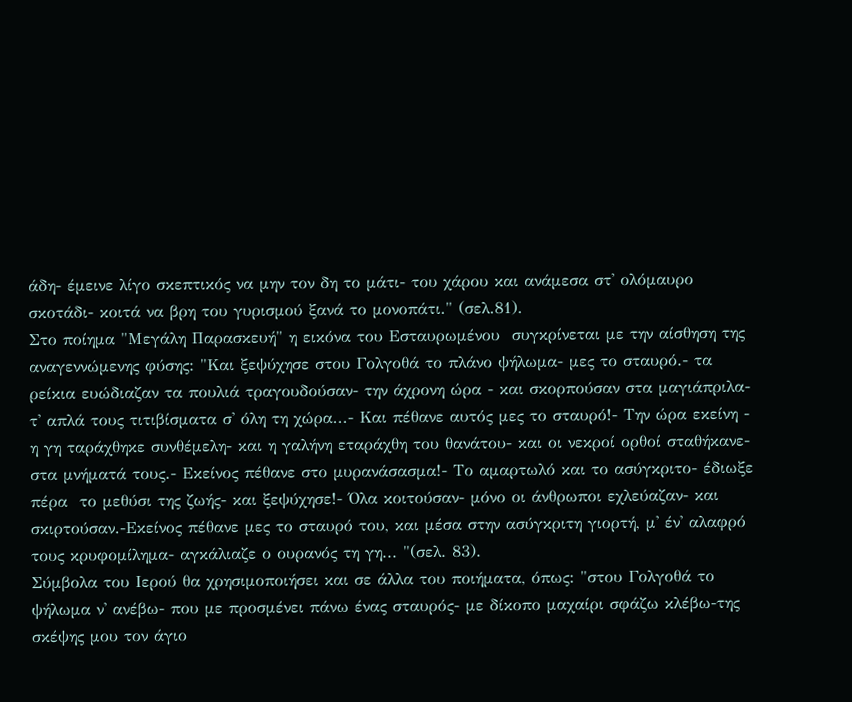άδη- έμεινε λίγο σκεπτικός να μην τον δη το μάτι- του χάρου και ανάμεσα στ' ολόμαυρο σκοτάδι- κοιτά να βρη του γυρισμού ξανά το μονοπάτι." (σελ.81).
Στο ποίημα "Μεγάλη Παρασκευή" η εικόνα του Εσταυρωμένου  συγκρίνεται με την αίσθηση της αναγεννώμενης φύσης: "Και ξεψύχησε στου Γολγοθά το πλάνο ψήλωμα- μες το σταυρό.- τα ρείκια ευώδιαζαν τα πουλιά τραγουδούσαν- την άχρονη ώρα - και σκορπούσαν στα μαγιάπριλα- τ' απλά τους τιτιβίσματα σ' όλη τη χώρα...- Και πέθανε αυτός μες το σταυρό!- Την ώρα εκείνη - η γη ταράχθηκε συνθέμελη- και η γαλήνη εταράχθη του θανάτου- και οι νεκροί ορθοί σταθήκανε- στα μνήματά τους.- Εκείνος πέθανε στο μυρανάσασμα!- Το αμαρτωλό και το ασύγκριτο- έδιωξε πέρα  το μεθύσι της ζωής- και ξεψύχησε!- Όλα κοιτούσαν- μόνο οι άνθρωποι εχλεύαζαν- και σκιρτούσαν.-Εκείνος πέθανε μες το σταυρό του, και μέσα στην ασύγκριτη γιορτή, μ' έν' αλαφρό τους κρυφομίλημα- αγκάλιαζε ο ουρανός τη γη... "(σελ. 83).
Σύμβολα του Ιερού θα χρησιμοποιήσει και σε άλλα του ποιήματα, όπως: "στου Γολγοθά το ψήλωμα ν' ανέβω- που με προσμένει πάνω ένας σταυρός- με δίκοπο μαχαίρι σφάζω κλέβω-της σκέψης μου τον άγιο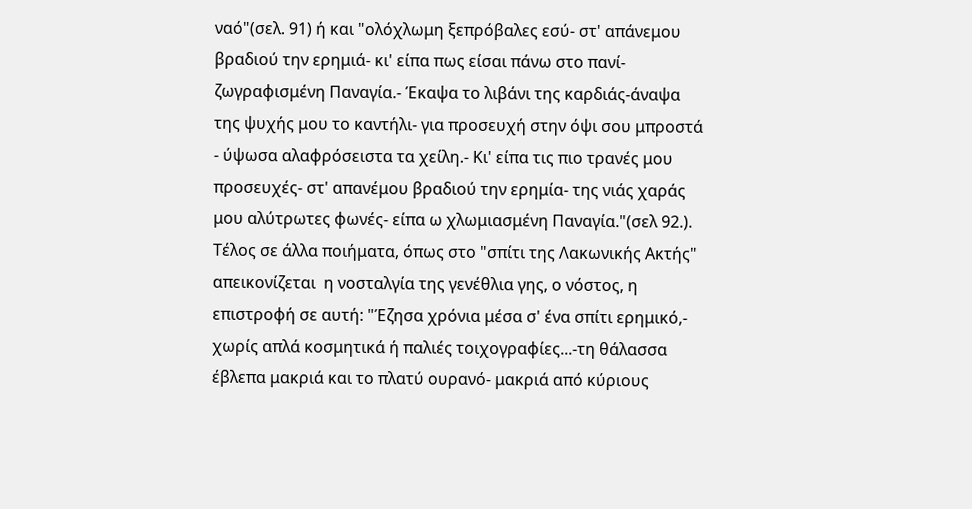ναό"(σελ. 91) ή και "ολόχλωμη ξεπρόβαλες εσύ- στ' απάνεμου βραδιού την ερημιά- κι' είπα πως είσαι πάνω στο πανί- ζωγραφισμένη Παναγία.- Έκαψα το λιβάνι της καρδιάς-άναψα της ψυχής μου το καντήλι- για προσευχή στην όψι σου μπροστά - ύψωσα αλαφρόσειστα τα χείλη.- Κι' είπα τις πιο τρανές μου προσευχές- στ' απανέμου βραδιού την ερημία- της νιάς χαράς μου αλύτρωτες φωνές- είπα ω χλωμιασμένη Παναγία."(σελ 92.).
Τέλος σε άλλα ποιήματα, όπως στο "σπίτι της Λακωνικής Ακτής"  απεικονίζεται  η νοσταλγία της γενέθλια γης, ο νόστος, η επιστροφή σε αυτή: "Έζησα χρόνια μέσα σ' ένα σπίτι ερημικό,- χωρίς απλά κοσμητικά ή παλιές τοιχογραφίες...-τη θάλασσα έβλεπα μακριά και το πλατύ ουρανό- μακριά από κύριους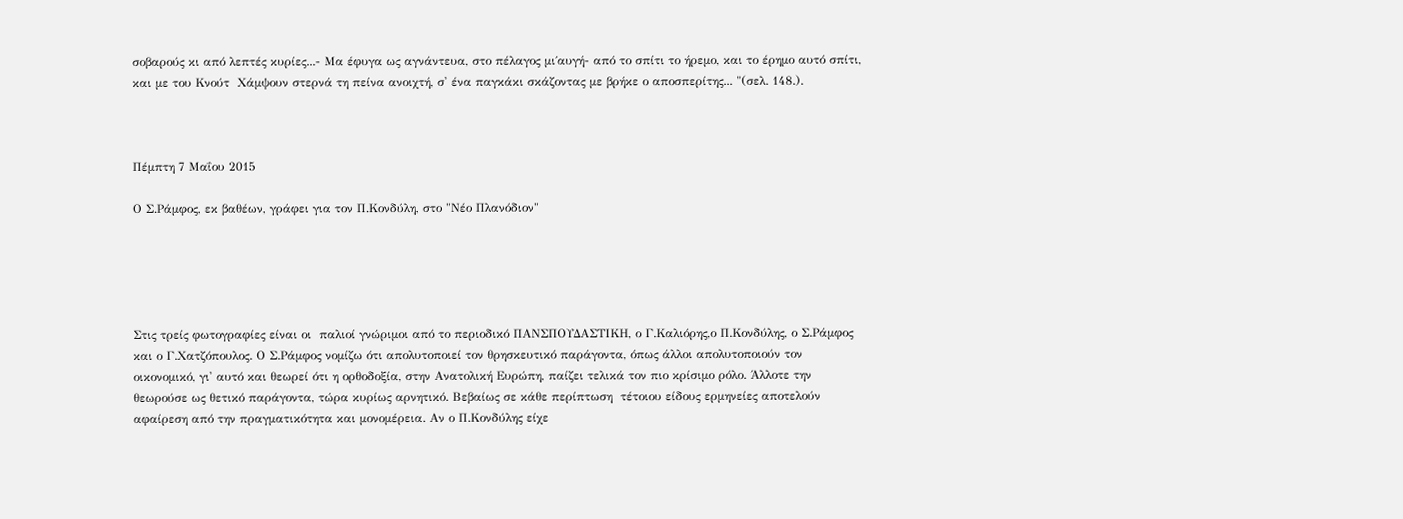σοβαρούς κι από λεπτές κυρίες...- Μα έφυγα ως αγνάντευα, στο πέλαγος μι΄αυγή- από το σπίτι το ήρεμο, και το έρημο αυτό σπίτι, και με του Κνούτ  Χάμψουν στερνά τη πείνα ανοιχτή, σ' ένα παγκάκι σκάζοντας με βρήκε ο αποσπερίτης... "(σελ. 148.).



Πέμπτη 7 Μαΐου 2015

Ο Σ.Ράμφος, εκ βαθέων, γράφει για τον Π.Κονδύλη, στο "Νέο Πλανόδιον"





Στις τρείς φωτογραφίες είναι οι  παλιοί γνώριμοι από το περιοδικό ΠΑΝΣΠΟΥΔΑΣΤΙΚΗ, ο Γ.Καλιόρης,ο Π.Κονδύλης, ο Σ.Ράμφος και ο Γ.Χατζόπουλος. Ο Σ.Ράμφος νομίζω ότι απολυτοποιεί τον θρησκευτικό παράγοντα, όπως άλλοι απολυτοποιούν τον οικονομικό, γι' αυτό και θεωρεί ότι η ορθοδοξία, στην Ανατολική Ευρώπη, παίζει τελικά τον πιο κρίσιμο ρόλο. Άλλοτε την θεωρούσε ως θετικό παράγοντα, τώρα κυρίως αρνητικό. Βεβαίως σε κάθε περίπτωση  τέτοιου είδους ερμηνείες αποτελούν  αφαίρεση από την πραγματικότητα και μονομέρεια. Αν ο Π.Κονδύλης είχε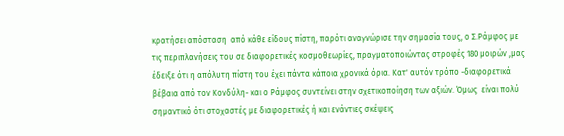κρατήσει απόσταση  από κάθε είδους πίστη, παρότι αναγνώρισε την σημασία τους, ο Σ.Ράμφος με τις περιπλανήσεις του σε διαφορετικές κοσμοθεωρίες, πραγματοποιώντας στροφές 180 μοιρών ,μας έδειξε ότι η απόλυτη πίστη του έχει πάντα κάποια χρονικά όρια. Κατ' αυτόν τρόπο -διαφορετικά βέβαια από τον Κονδύλη- και ο Ράμφος συντείνει στην σχετικοποίηση των αξιών. Όμως  είναι πολύ σημαντικό ότι στοχαστές με διαφορετικές ή και ενάντιες σκέψεις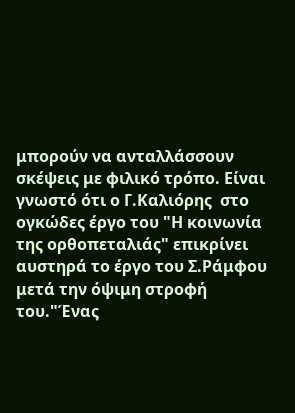μπορούν να ανταλλάσσουν σκέψεις με φιλικό τρόπο. Είναι γνωστό ότι ο Γ.Καλιόρης  στο ογκώδες έργο του "Η κοινωνία της ορθοπεταλιάς" επικρίνει αυστηρά το έργο του Σ.Ράμφου μετά την όψιμη στροφή του."Ένας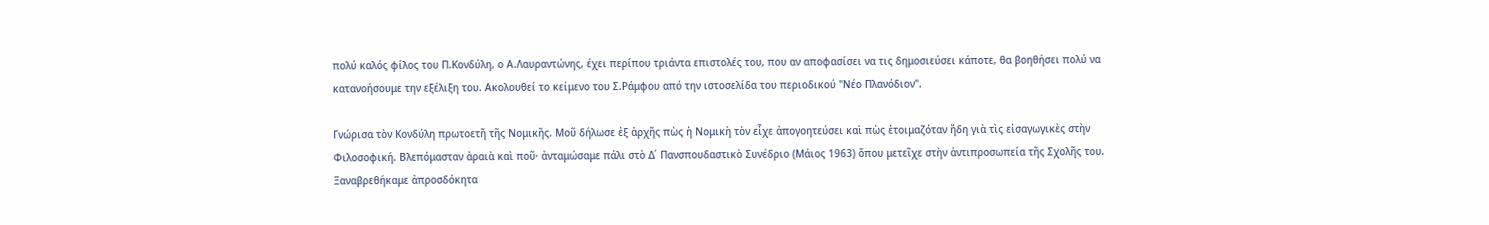πολύ καλός φίλος του Π.Κονδύλη, ο Α.Λαυραντώνης, έχει περίπου τριάντα επιστολές του, που αν αποφασίσει να τις δημοσιεύσει κάποτε, θα βοηθήσει πολύ να κατανοήσουμε την εξέλιξη του. Ακολουθεί το κείμενο του Σ.Ράμφου από την ιστοσελίδα του περιοδικού "Νέο Πλανόδιον".

Γνώρισα τὸν Κονδύλη πρωτοετῆ τῆς Νομικῆς. Μοῦ δήλωσε ἐξ ἀρχῆς πὼς ἡ Νομικὴ τὸν εἶχε ἀπογοητεύσει καὶ πὼς ἑτοιμαζόταν ἤδη γιὰ τὶς εἰσαγωγικὲς στὴν Φιλοσοφική. Βλεπόμασταν ἀραιὰ καὶ ποῦ· ἀνταμώσαμε πάλι στὸ Δ΄ Πανσπουδαστικὸ Συνέδριο (Μάιος 1963) ὅπου μετεῖχε στὴν ἀντιπροσωπεία τῆς Σχολῆς του. Ξαναβρεθήκαμε ἀπροσδόκητα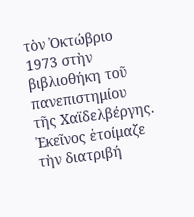τὸν Ὀκτώβριο 1973 στὴν βιβλιοθήκη τοῦ πανεπιστημίου τῆς Χαϊδελβέργης. Ἐκεῖνος ἑτοίμαζε τὴν διατριβή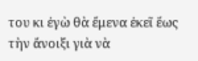του κι ἐγὼ θὰ ἔμενα ἐκεῖ ἕως τὴν ἄνοιξι γιὰ νὰ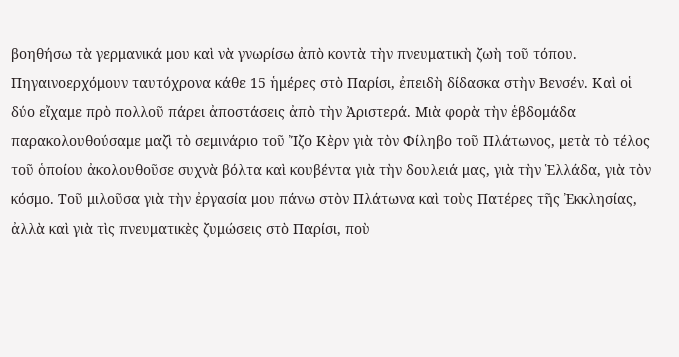βοηθήσω τὰ γερμανικά μου καὶ νὰ γνωρίσω ἀπὸ κοντὰ τὴν πνευματικὴ ζωὴ τοῦ τόπου. Πηγαινοερχόμουν ταυτόχρονα κάθε 15 ἡμέρες στὸ Παρίσι, ἐπειδὴ δίδασκα στὴν Βενσέν. Καὶ οἱ δύο εἴχαμε πρὸ πολλοῦ πάρει ἀποστάσεις ἀπὸ τὴν Ἀριστερά. Μιὰ φορὰ τὴν ἑβδομάδα παρακολουθούσαμε μαζὶ τὸ σεμινάριο τοῦ Ἴζο Κὲρν γιὰ τὸν Φίληβο τοῦ Πλάτωνος, μετὰ τὸ τέλος τοῦ ὁποίου ἀκολουθοῦσε συχνὰ βόλτα καὶ κουβέντα γιὰ τὴν δουλειά μας, γιὰ τὴν Ἑλλάδα, γιὰ τὸν κόσμο. Τοῦ μιλοῦσα γιὰ τὴν ἐργασία μου πάνω στὸν Πλάτωνα καὶ τοὺς Πατέρες τῆς Ἐκκλησίας, ἀλλὰ καὶ γιὰ τὶς πνευματικὲς ζυμώσεις στὸ Παρίσι, ποὺ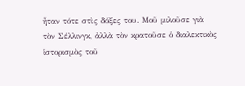ἦταν τότε στὶς δόξες του. Μοῦ μιλοῦσε γιὰ τὸν Σέλλινγκ, ἀλλὰ τὸν κρατοῦσε ὁ διαλεκτικὸς ἱστορισμὸς τοῦ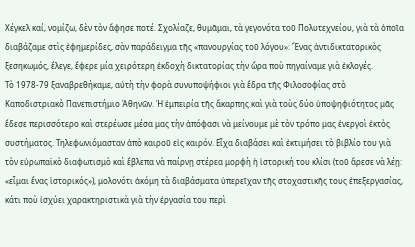Χέγκελ καί, νομίζω, δὲν τὸν ἄφησε ποτέ. Σχολίαζε, θυμᾶμαι, τὰ γεγονότα τοῦ Πολυτεχνείου, γιὰ τὰ ὁποῖα διαβάζαμε στὶς ἐφημερίδες, σὰν παράδειγμα τῆς «πανουργίας τοῦ λόγου»: Ἕνας ἀντιδικτατορικὸς ξεσηκωμός, ἔλεγε, ἔφερε μία χειρότερη ἐκδοχὴ δικτατορίας τὴν ὥρα ποὺ πηγαίναμε γιὰ ἐκλογές.
Τὸ 1978-79 ξαναβρεθήκαμε, αὐτὴ τὴν φορὰ συνυποψήφιοι γιὰ ἕδρα τῆς Φιλοσοφίας στὸ Καποδιστριακὸ Πανεπιστήμιο Ἀθηνῶν. Ἡ ἐμπειρία τῆς ἄκαρπης καὶ γιὰ τοὺς δύο ὑποψηφιότητος μᾶς ἔδεσε περισσότερο καὶ στερέωσε μέσα μας τὴν ἀπόφασι νὰ μείνουμε μὲ τὸν τρόπο μας ἐνεργοὶ ἐκτὸς συστήματος. Τηλεφωνιόμασταν ἀπὸ καιροῦ εἰς καιρόν. Εἶχα διαβάσει καὶ ἐκτιμήσει τὸ βιβλίο του γιὰ τὸν εὐρωπαϊκὸ διαφωτισμὸ καὶ ἔβλεπα νὰ παίρνῃ στέρεα μορφὴ ἡ ἱστορική του κλίσι (τοῦ ἄρεσε νὰ λέῃ: «εἶμαι ἕνας ἱστορικός»), μολονότι ἀκόμη τὰ διαβάσματα ὑπερεῖχαν τῆς στοχαστικῆς τους ἐπεξεργασίας, κάτι ποὺ ἰσχύει χαρακτηριστικὰ γιὰ τὴν ἐργασία του περὶ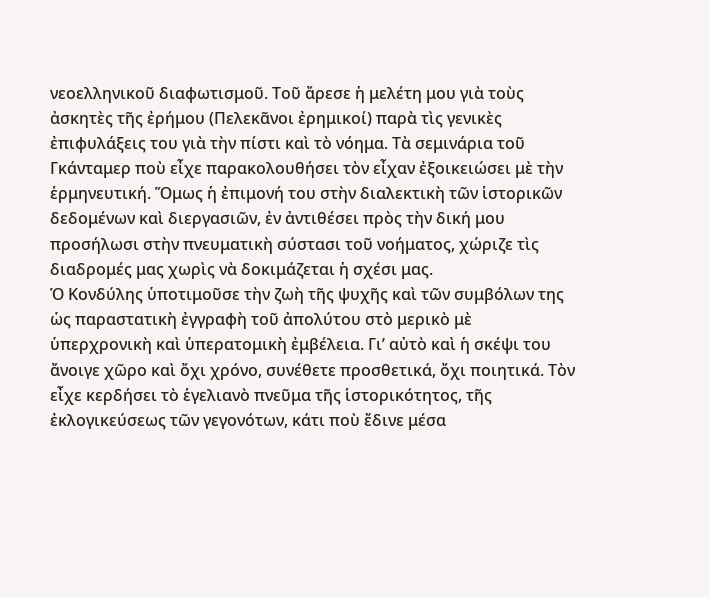νεοελληνικοῦ διαφωτισμοῦ. Τοῦ ἄρεσε ἡ μελέτη μου γιὰ τοὺς ἀσκητὲς τῆς ἐρήμου (Πελεκᾶνοι ἐρημικοί) παρὰ τὶς γενικὲς ἐπιφυλάξεις του γιὰ τὴν πίστι καὶ τὸ νόημα. Τὰ σεμινάρια τοῦ Γκάνταμερ ποὺ εἶχε παρακολουθήσει τὸν εἶχαν ἐξοικειώσει μὲ τὴν ἑρμηνευτική. Ὅμως ἡ ἐπιμονή του στὴν διαλεκτικὴ τῶν ἱστορικῶν δεδομένων καὶ διεργασιῶν, ἐν ἀντιθέσει πρὸς τὴν δική μου προσήλωσι στὴν πνευματικὴ σύστασι τοῦ νοήματος, χώριζε τὶς διαδρομές μας χωρὶς νὰ δοκιμάζεται ἡ σχέσι μας.
Ὁ Κονδύλης ὑποτιμοῦσε τὴν ζωὴ τῆς ψυχῆς καὶ τῶν συμβόλων της ὡς παραστατικὴ ἐγγραφὴ τοῦ ἀπολύτου στὸ μερικὸ μὲ ὑπερχρονικὴ καὶ ὑπερατομικὴ ἐμβέλεια. Γι’ αὐτὸ καὶ ἡ σκέψι του ἄνοιγε χῶρο καὶ ὄχι χρόνο, συνέθετε προσθετικά, ὄχι ποιητικά. Τὸν εἶχε κερδήσει τὸ ἑγελιανὸ πνεῦμα τῆς ἱστορικότητος, τῆς ἐκλογικεύσεως τῶν γεγονότων, κάτι ποὺ ἔδινε μέσα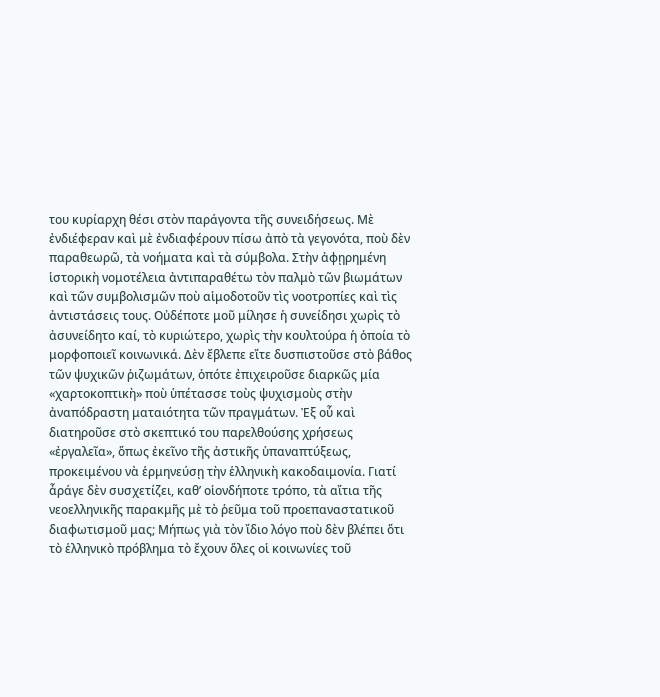του κυρίαρχη θέσι στὸν παράγοντα τῆς συνειδήσεως. Μὲ ἐνδιέφεραν καὶ μὲ ἐνδιαφέρουν πίσω ἀπὸ τὰ γεγονότα, ποὺ δὲν παραθεωρῶ, τὰ νοήματα καὶ τὰ σύμβολα. Στὴν ἀφῃρημένη ἱστορικὴ νομοτέλεια ἀντιπαραθέτω τὸν παλμὸ τῶν βιωμάτων καὶ τῶν συμβολισμῶν ποὺ αἱμοδοτοῦν τὶς νοοτροπίες καὶ τὶς ἀντιστάσεις τους. Οὐδέποτε μοῦ μίλησε ἡ συνείδησι χωρὶς τὸ ἀσυνείδητο καί, τὸ κυριώτερο, χωρὶς τὴν κουλτούρα ἡ ὁποία τὸ μορφοποιεῖ κοινωνικά. Δὲν ἔβλεπε εἴτε δυσπιστοῦσε στὸ βάθος τῶν ψυχικῶν ῥιζωμάτων, ὁπότε ἐπιχειροῦσε διαρκῶς μία «χαρτοκοπτικὴ» ποὺ ὑπέτασσε τοὺς ψυχισμοὺς στὴν ἀναπόδραστη ματαιότητα τῶν πραγμάτων. Ἐξ οὗ καὶ διατηροῦσε στὸ σκεπτικό του παρελθούσης χρήσεως «ἐργαλεῖα», ὅπως ἐκεῖνο τῆς ἀστικῆς ὑπαναπτύξεως, προκειμένου νὰ ἑρμηνεύσῃ τὴν ἑλληνικὴ κακοδαιμονία. Γιατί ἆράγε δὲν συσχετίζει, καθ’ οἱονδήποτε τρόπο, τὰ αἴτια τῆς νεοελληνικῆς παρακμῆς μὲ τὸ ῥεῦμα τοῦ προεπαναστατικοῦ διαφωτισμοῦ μας; Μήπως γιὰ τὸν ἴδιο λόγο ποὺ δὲν βλέπει ὅτι τὸ ἑλληνικὸ πρόβλημα τὸ ἔχουν ὅλες οἱ κοινωνίες τοῦ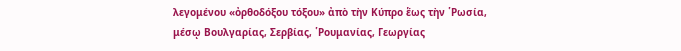λεγομένου «ὀρθοδόξου τόξου» ἀπὸ τὴν Κύπρο ἕως τὴν ῾Ρωσία, μέσῳ Βουλγαρίας, Σερβίας, ῾Ρουμανίας, Γεωργίας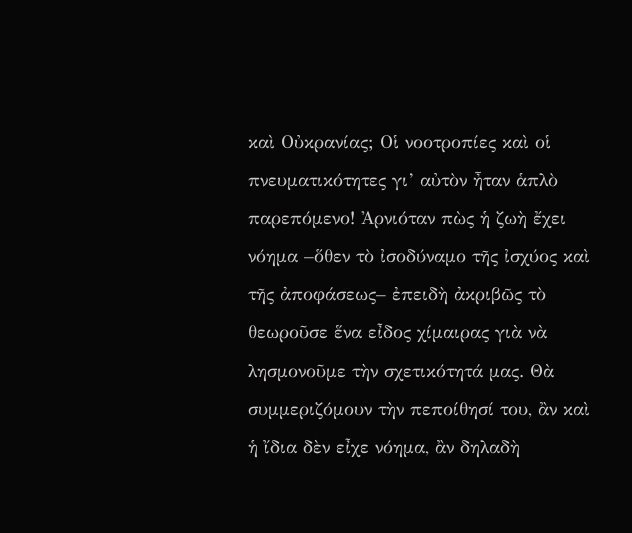καὶ Οὐκρανίας; Οἱ νοοτροπίες καὶ οἱ πνευματικότητες γι’ αὐτὸν ἦταν ἁπλὸ παρεπόμενο! Ἀρνιόταν πὼς ἡ ζωὴ ἔχει νόημα –ὅθεν τὸ ἰσοδύναμο τῆς ἰσχύος καὶ τῆς ἀποφάσεως– ἐπειδὴ ἀκριβῶς τὸ θεωροῦσε ἕνα εἶδος χίμαιρας γιὰ νὰ λησμονοῦμε τὴν σχετικότητά μας. Θὰ συμμεριζόμουν τὴν πεποίθησί του, ἂν καὶ ἡ ἴδια δὲν εἶχε νόημα, ἂν δηλαδὴ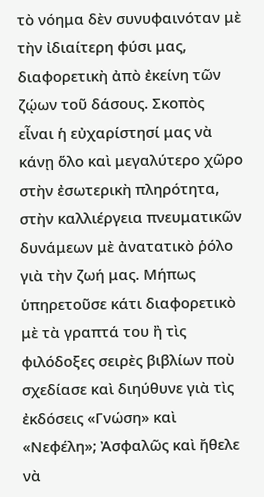τὸ νόημα δὲν συνυφαινόταν μὲ τὴν ἰδιαίτερη φύσι μας, διαφορετικὴ ἀπὸ ἐκείνη τῶν ζῴων τοῦ δάσους. Σκοπὸς εἶναι ἡ εὐχαρίστησί μας νὰ κάνῃ ὅλο καὶ μεγαλύτερο χῶρο στὴν ἐσωτερικὴ πληρότητα, στὴν καλλιέργεια πνευματικῶν δυνάμεων μὲ ἀνατατικὸ ῥόλο γιὰ τὴν ζωή μας. Μήπως ὑπηρετοῦσε κάτι διαφορετικὸ μὲ τὰ γραπτά του ἢ τὶς φιλόδοξες σειρὲς βιβλίων ποὺ σχεδίασε καὶ διηύθυνε γιὰ τὶς ἐκδόσεις «Γνώση» καὶ «Νεφέλη»; Ἀσφαλῶς καὶ ἤθελε νὰ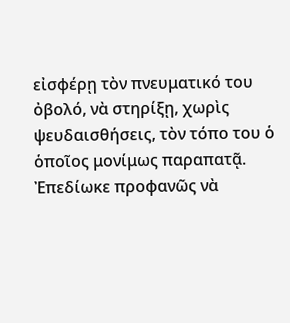εἰσφέρῃ τὸν πνευματικό του ὀβολό, νὰ στηρίξῃ, χωρὶς ψευδαισθήσεις, τὸν τόπο του ὁ ὁποῖος μονίμως παραπατᾷ. Ἐπεδίωκε προφανῶς νὰ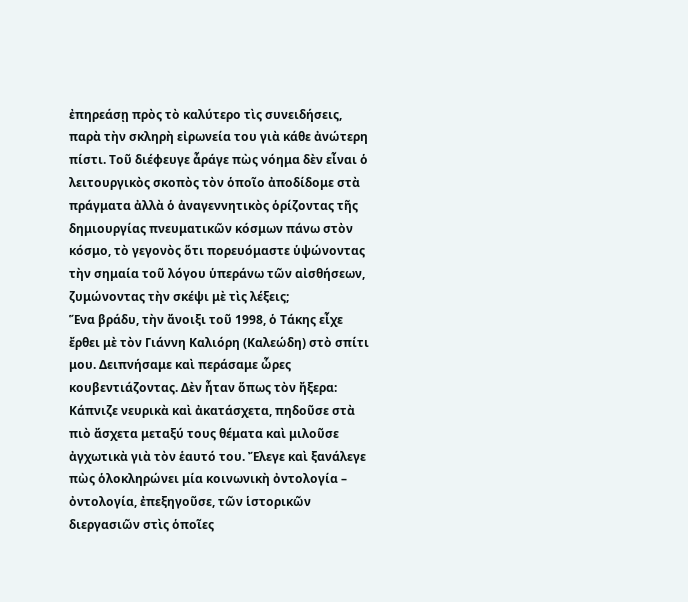ἐπηρεάσῃ πρὸς τὸ καλύτερο τὶς συνειδήσεις, παρὰ τὴν σκληρὴ εἰρωνεία του γιὰ κάθε ἀνώτερη πίστι. Τοῦ διέφευγε ἆράγε πὼς νόημα δὲν εἶναι ὁ λειτουργικὸς σκοπὸς τὸν ὁποῖο ἀποδίδομε στὰ πράγματα ἀλλὰ ὁ ἀναγεννητικὸς ὁρίζοντας τῆς δημιουργίας πνευματικῶν κόσμων πάνω στὸν κόσμο, τὸ γεγονὸς ὅτι πορευόμαστε ὑψώνοντας τὴν σημαία τοῦ λόγου ὑπεράνω τῶν αἰσθήσεων, ζυμώνοντας τὴν σκέψι μὲ τὶς λέξεις;
Ἕνα βράδυ, τὴν ἄνοιξι τοῦ 1998, ὁ Τάκης εἶχε ἔρθει μὲ τὸν Γιάννη Καλιόρη (Καλεώδη) στὸ σπίτι μου. Δειπνήσαμε καὶ περάσαμε ὧρες κουβεντιάζοντας. Δὲν ἦταν ὅπως τὸν ἤξερα: Κάπνιζε νευρικὰ καὶ ἀκατάσχετα, πηδοῦσε στὰ πιὸ ἄσχετα μεταξύ τους θέματα καὶ μιλοῦσε ἀγχωτικὰ γιὰ τὸν ἑαυτό του. Ἔλεγε καὶ ξανάλεγε πὼς ὁλοκληρώνει μία κοινωνικὴ ὀντολογία – ὀντολογία, ἐπεξηγοῦσε, τῶν ἱστορικῶν διεργασιῶν στὶς ὁποῖες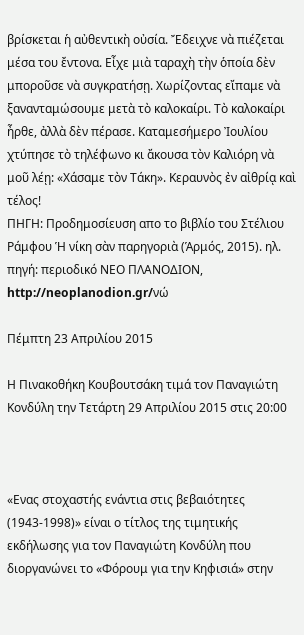βρίσκεται ἡ αὐθεντικὴ οὐσία. Ἔδειχνε νὰ πιέζεται μέσα του ἔντονα. Εἶχε μιὰ ταραχὴ τὴν ὁποία δὲν μποροῦσε νὰ συγκρατήσῃ. Χωρίζοντας εἴπαμε νὰ ξανανταμώσουμε μετὰ τὸ καλοκαίρι. Τὸ καλοκαίρι ἦρθε, ἀλλὰ δὲν πέρασε. Καταμεσήμερο Ἰουλίου χτύπησε τὸ τηλέφωνο κι ἄκουσα τὸν Καλιόρη νὰ μοῦ λέῃ: «Χάσαμε τὸν Τάκη». Κεραυνὸς ἐν αἰθρίᾳ καὶ τέλος!
ΠΗΓΗ: Προδημοσίευση απο το βιβλίο του Στέλιου Ράμφου Ἡ νίκη σὰν παρηγοριὰ (Ἁρμός, 2015). ηλ. πηγή: περιοδικό ΝΕΟ ΠΛΑΝΟΔΙΟΝ, http://neoplanodion.gr/νώ

Πέμπτη 23 Απριλίου 2015

Η Πινακοθήκη Κουβουτσάκη τιμά τον Παναγιώτη Κονδύλη την Τετάρτη 29 Απριλίου 2015 στις 20:00



«Ενας στοχαστής ενάντια στις βεβαιότητες (1943-1998)» είναι ο τίτλος της τιμητικής εκδήλωσης για τον Παναγιώτη Κονδύλη που διοργανώνει το «Φόρουμ για την Κηφισιά» στην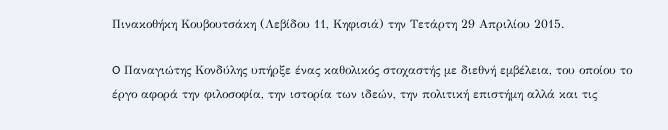Πινακοθήκη Κουβουτσάκη (Λεβίδου 11, Κηφισιά) την Τετάρτη 29 Απριλίου 2015.

O Παναγιώτης Κονδύλης υπήρξε ένας καθολικός στοχαστής με διεθνή εμβέλεια, του οποίου το έργο αφορά την φιλοσοφία, την ιστορία των ιδεών, την πολιτική επιστήμη αλλά και τις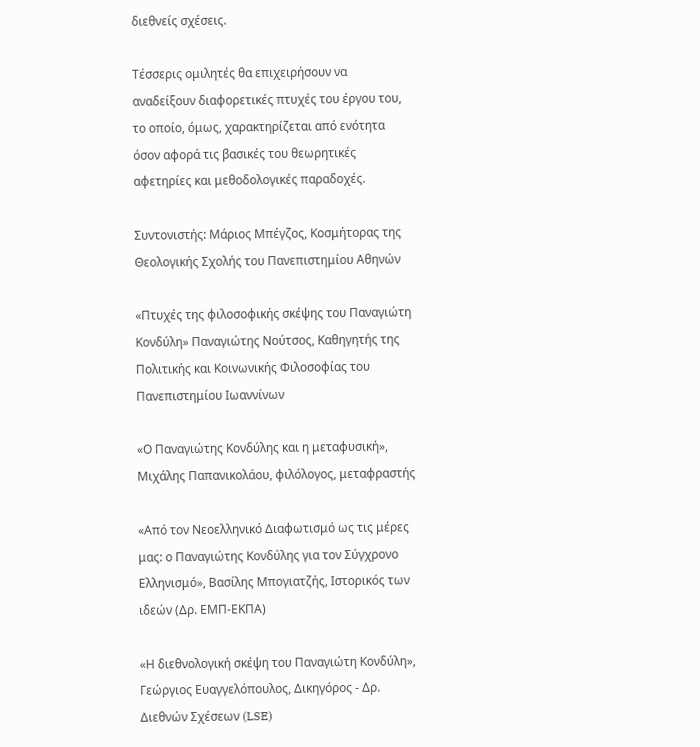διεθνείς σχέσεις.

Τέσσερις ομιλητές θα επιχειρήσουν να αναδείξουν διαφορετικές πτυχές του έργου του, το οποίο, όμως, χαρακτηρίζεται από ενότητα όσον αφορά τις βασικές του θεωρητικές αφετηρίες και μεθοδολογικές παραδοχές.

Συντονιστής: Μάριος Μπέγζος, Κοσμήτορας της Θεολογικής Σχολής του Πανεπιστημίου Αθηνών

«Πτυχές της φιλοσοφικής σκέψης του Παναγιώτη Κονδύλη» Παναγιώτης Νούτσος, Καθηγητής της Πολιτικής και Κοινωνικής Φιλοσοφίας του Πανεπιστημίου Ιωαννίνων

«Ο Παναγιώτης Κονδύλης και η μεταφυσική», Μιχάλης Παπανικολάου, φιλόλογος, μεταφραστής

«Από τον Νεοελληνικό Διαφωτισμό ως τις μέρες μας: ο Παναγιώτης Κονδύλης για τον Σύγχρονο Ελληνισμό», Βασίλης Μπογιατζής, Ιστορικός των ιδεών (Δρ. ΕΜΠ-ΕΚΠΑ)

«Η διεθνολογική σκέψη του Παναγιώτη Κονδύλη», Γεώργιος Ευαγγελόπουλος, Δικηγόρος - Δρ. Διεθνών Σχέσεων (LSE)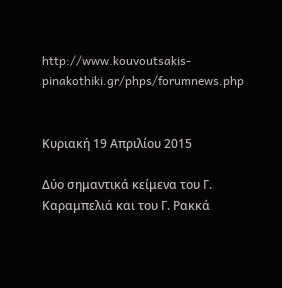http://www.kouvoutsakis-pinakothiki.gr/phps/forumnews.php


Κυριακή 19 Απριλίου 2015

Δύο σημαντικά κείμενα του Γ. Καραμπελιά και του Γ. Ρακκά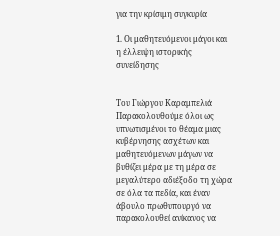για την κρίσιμη συγκυρία

1. Οι μαθητευόμενοι μάγοι και η έλλειψη ιστορικής συνείδησης


Του Γιώργου Καραμπελιά
Παρακολουθούμε όλοι ως υπνωτισμένοι το θέαμα μιας κυβέρνησης ασχέτων και μαθητευόμενων μάγων να βυθίζει μέρα με τη μέρα σε μεγαλύτερο αδιέξοδο τη χώρα σε όλα τα πεδία, και έναν άβουλο πρωθυπουργό να παρακολουθεί ανίκανος να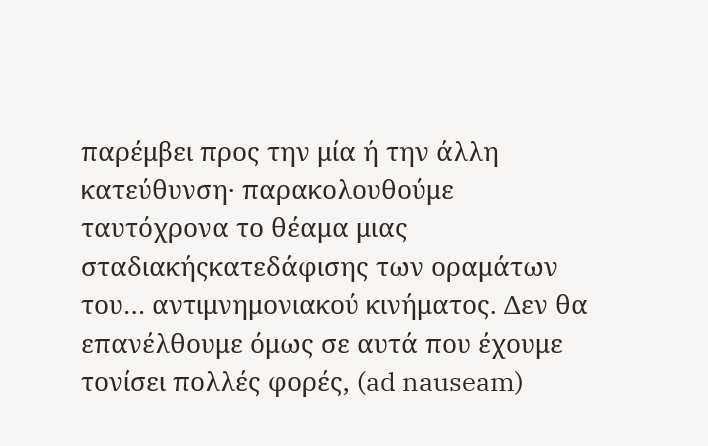παρέμβει προς την μία ή την άλλη κατεύθυνση· παρακολουθούμε ταυτόχρονα το θέαμα μιας σταδιακήςκατεδάφισης των οραμάτων του… αντιμνημονιακού κινήματος. Δεν θα επανέλθουμε όμως σε αυτά που έχουμε τονίσει πολλές φορές, (ad nauseam)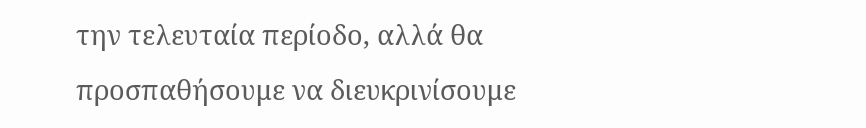την τελευταία περίοδο, αλλά θα προσπαθήσουμε να διευκρινίσουμε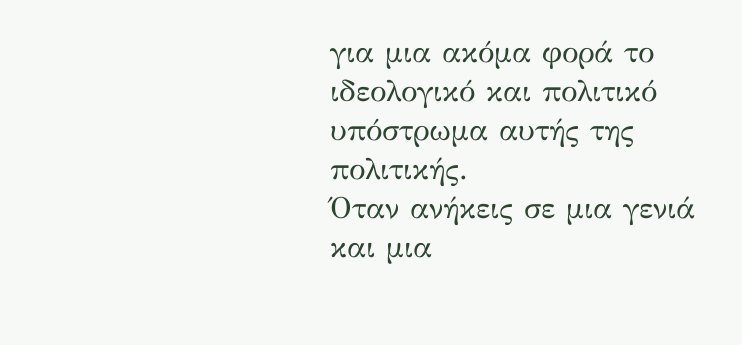για μια ακόμα φορά το ιδεολογικό και πολιτικό υπόστρωμα αυτής της πολιτικής.
Όταν ανήκεις σε μια γενιά και μια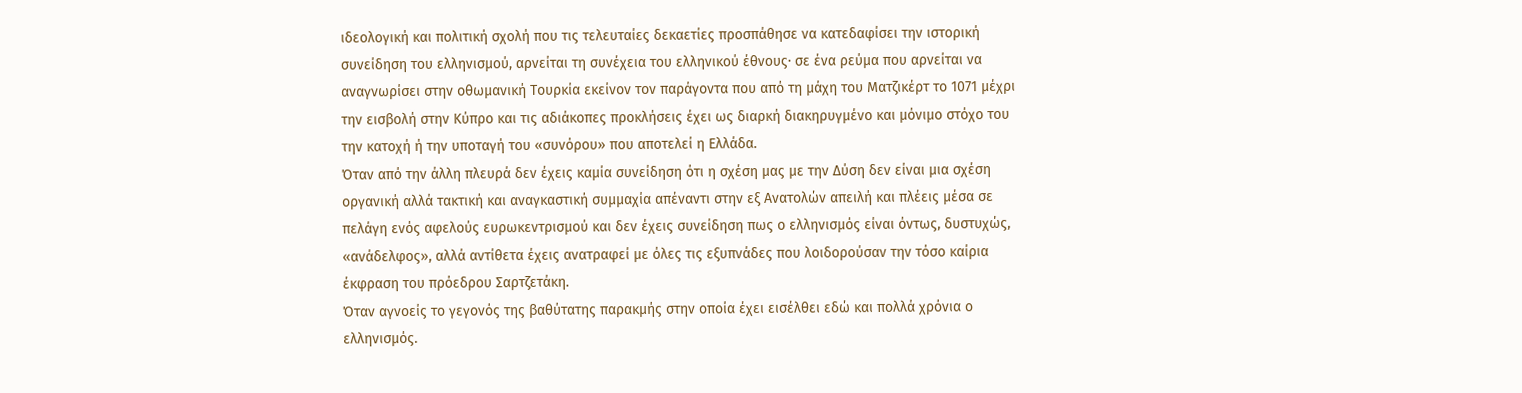ιδεολογική και πολιτική σχολή που τις τελευταίες δεκαετίες προσπάθησε να κατεδαφίσει την ιστορική συνείδηση του ελληνισμού, αρνείται τη συνέχεια του ελληνικού έθνους· σε ένα ρεύμα που αρνείται να αναγνωρίσει στην οθωμανική Τουρκία εκείνον τον παράγοντα που από τη μάχη του Ματζικέρτ το 1071 μέχρι την εισβολή στην Κύπρο και τις αδιάκοπες προκλήσεις έχει ως διαρκή διακηρυγμένο και μόνιμο στόχο του την κατοχή ή την υποταγή του «συνόρου» που αποτελεί η Ελλάδα.
Όταν από την άλλη πλευρά δεν έχεις καμία συνείδηση ότι η σχέση μας με την Δύση δεν είναι μια σχέση οργανική αλλά τακτική και αναγκαστική συμμαχία απέναντι στην εξ Ανατολών απειλή και πλέεις μέσα σε πελάγη ενός αφελούς ευρωκεντρισμού και δεν έχεις συνείδηση πως ο ελληνισμός είναι όντως, δυστυχώς, «ανάδελφος», αλλά αντίθετα έχεις ανατραφεί με όλες τις εξυπνάδες που λοιδορούσαν την τόσο καίρια έκφραση του πρόεδρου Σαρτζετάκη.
Όταν αγνοείς το γεγονός της βαθύτατης παρακμής στην οποία έχει εισέλθει εδώ και πολλά χρόνια ο ελληνισμός.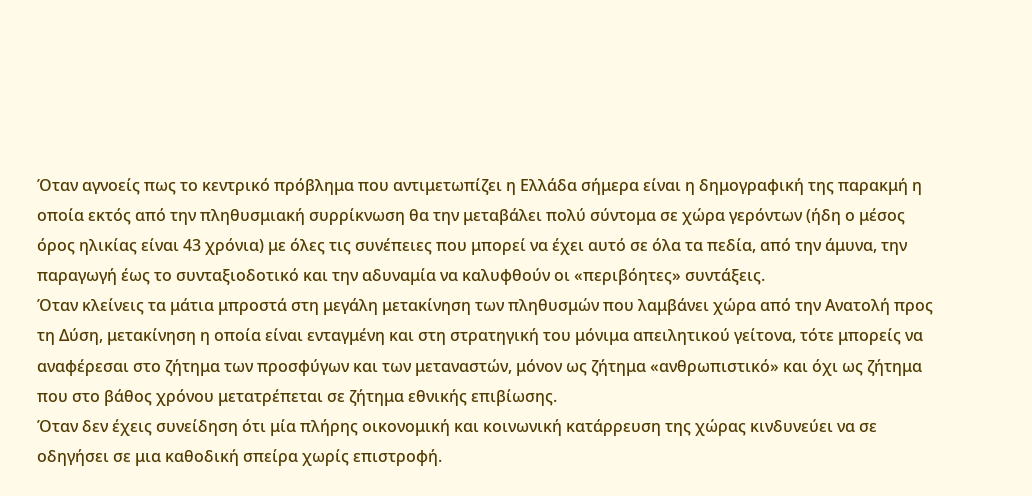Όταν αγνοείς πως το κεντρικό πρόβλημα που αντιμετωπίζει η Ελλάδα σήμερα είναι η δημογραφική της παρακμή η οποία εκτός από την πληθυσμιακή συρρίκνωση θα την μεταβάλει πολύ σύντομα σε χώρα γερόντων (ήδη ο μέσος όρος ηλικίας είναι 43 χρόνια) με όλες τις συνέπειες που μπορεί να έχει αυτό σε όλα τα πεδία, από την άμυνα, την παραγωγή έως το συνταξιοδοτικό και την αδυναμία να καλυφθούν οι «περιβόητες» συντάξεις.
Όταν κλείνεις τα μάτια μπροστά στη μεγάλη μετακίνηση των πληθυσμών που λαμβάνει χώρα από την Ανατολή προς τη Δύση, μετακίνηση η οποία είναι ενταγμένη και στη στρατηγική του μόνιμα απειλητικού γείτονα, τότε μπορείς να αναφέρεσαι στο ζήτημα των προσφύγων και των μεταναστών, μόνον ως ζήτημα «ανθρωπιστικό» και όχι ως ζήτημα που στο βάθος χρόνου μετατρέπεται σε ζήτημα εθνικής επιβίωσης.
Όταν δεν έχεις συνείδηση ότι μία πλήρης οικονομική και κοινωνική κατάρρευση της χώρας κινδυνεύει να σε οδηγήσει σε μια καθοδική σπείρα χωρίς επιστροφή.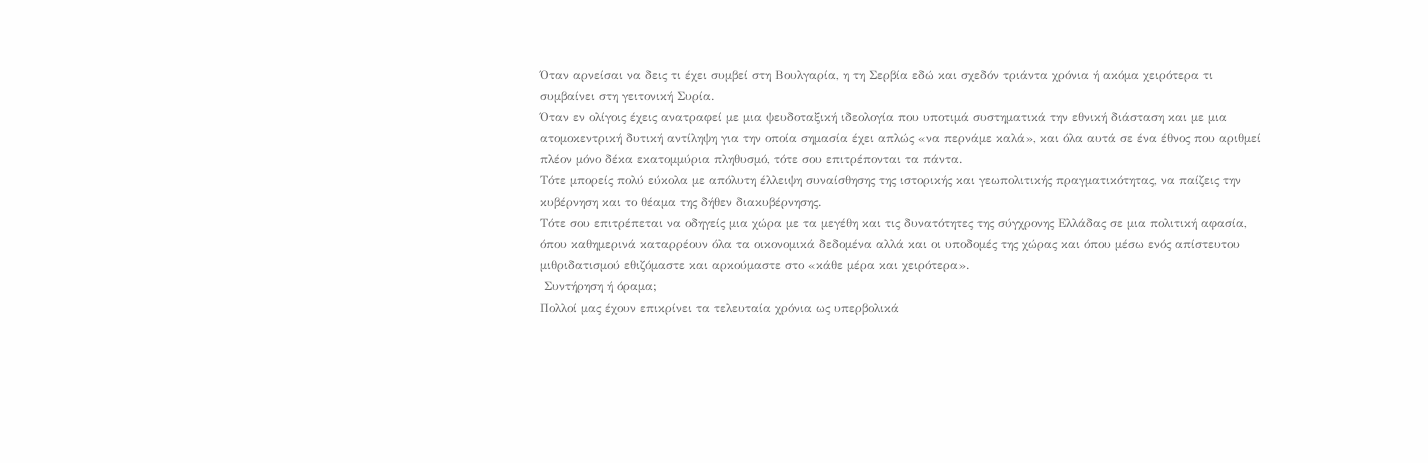Όταν αρνείσαι να δεις τι έχει συμβεί στη Βουλγαρία, η τη Σερβία εδώ και σχεδόν τριάντα χρόνια ή ακόμα χειρότερα τι συμβαίνει στη γειτονική Συρία.
Όταν εν ολίγοις έχεις ανατραφεί με μια ψευδοταξική ιδεολογία που υποτιμά συστηματικά την εθνική διάσταση και με μια ατομοκεντρική δυτική αντίληψη για την οποία σημασία έχει απλώς «να περνάμε καλά», και όλα αυτά σε ένα έθνος που αριθμεί πλέον μόνο δέκα εκατομμύρια πληθυσμό, τότε σου επιτρέπονται τα πάντα.
Τότε μπορείς πολύ εύκολα με απόλυτη έλλειψη συναίσθησης της ιστορικής και γεωπολιτικής πραγματικότητας, να παίζεις την κυβέρνηση και το θέαμα της δήθεν διακυβέρνησης.
Τότε σου επιτρέπεται να οδηγείς μια χώρα με τα μεγέθη και τις δυνατότητες της σύγχρονης Ελλάδας σε μια πολιτική αφασία, όπου καθημερινά καταρρέουν όλα τα οικονομικά δεδομένα αλλά και οι υποδομές της χώρας και όπου μέσω ενός απίστευτου μιθριδατισμού εθιζόμαστε και αρκούμαστε στο «κάθε μέρα και χειρότερα».
 Συντήρηση ή όραμα;
Πολλοί μας έχουν επικρίνει τα τελευταία χρόνια ως υπερβολικά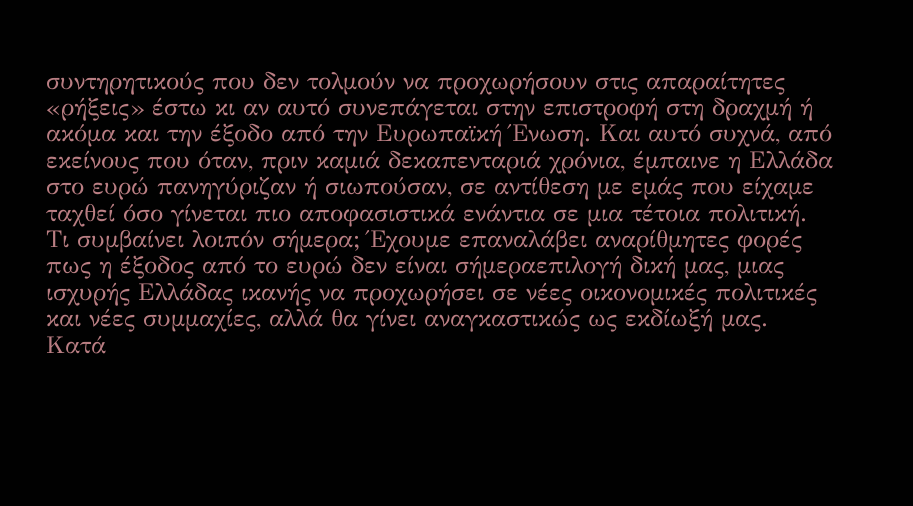συντηρητικούς που δεν τολμούν να προχωρήσουν στις απαραίτητες «ρήξεις» έστω κι αν αυτό συνεπάγεται στην επιστροφή στη δραχμή ή ακόμα και την έξοδο από την Ευρωπαϊκή Ένωση. Και αυτό συχνά, από εκείνους που όταν, πριν καμιά δεκαπενταριά χρόνια, έμπαινε η Ελλάδα στο ευρώ πανηγύριζαν ή σιωπούσαν, σε αντίθεση με εμάς που είχαμε ταχθεί όσο γίνεται πιο αποφασιστικά ενάντια σε μια τέτοια πολιτική.
Τι συμβαίνει λοιπόν σήμερα; Έχουμε επαναλάβει αναρίθμητες φορές πως η έξοδος από το ευρώ δεν είναι σήμεραεπιλογή δική μας, μιας ισχυρής Ελλάδας ικανής να προχωρήσει σε νέες οικονομικές πολιτικές και νέες συμμαχίες, αλλά θα γίνει αναγκαστικώς ως εκδίωξή μας.
Κατά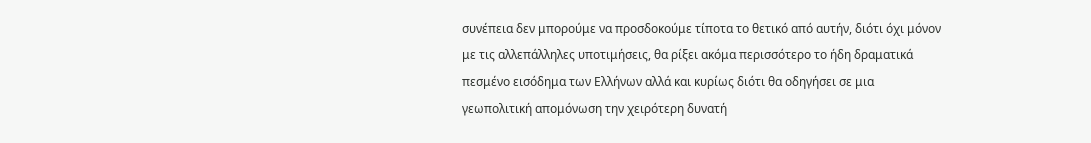συνέπεια δεν μπορούμε να προσδοκούμε τίποτα το θετικό από αυτήν, διότι όχι μόνον με τις αλλεπάλληλες υποτιμήσεις, θα ρίξει ακόμα περισσότερο το ήδη δραματικά πεσμένο εισόδημα των Ελλήνων αλλά και κυρίως διότι θα οδηγήσει σε μια γεωπολιτική απομόνωση την χειρότερη δυνατή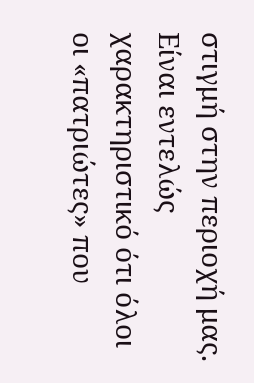στιγμή στην περιοχή μας.
Είναι εντελώς χαρακτηριστικό ότι όλοι οι «πατριώτες» που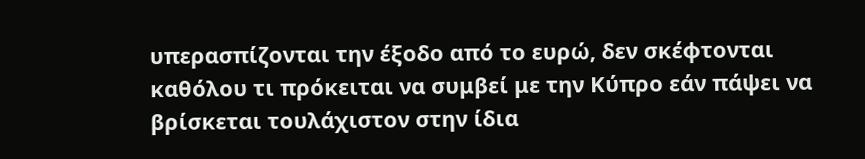υπερασπίζονται την έξοδο από το ευρώ, δεν σκέφτονται καθόλου τι πρόκειται να συμβεί με την Κύπρο εάν πάψει να βρίσκεται τουλάχιστον στην ίδια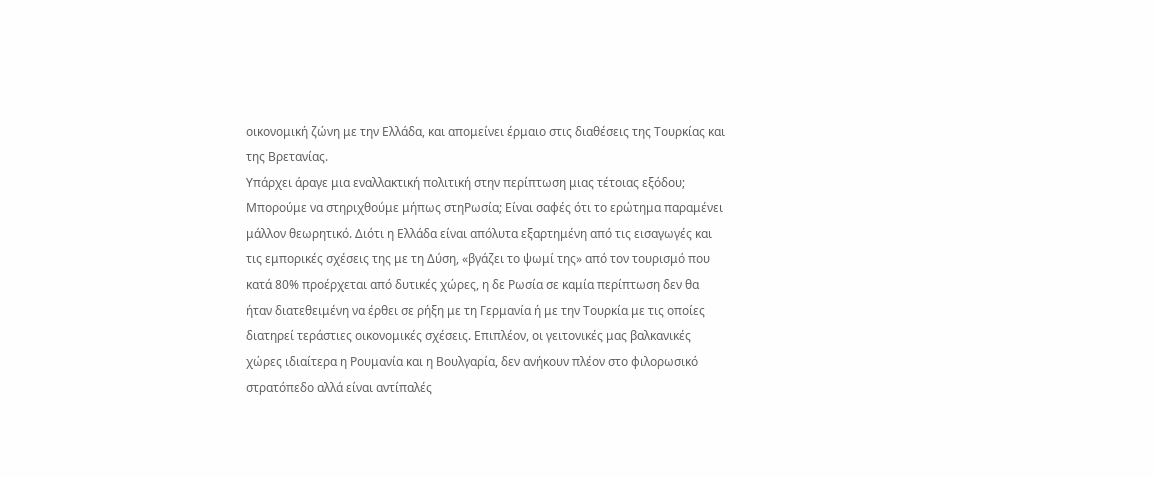οικονομική ζώνη με την Ελλάδα, και απομείνει έρμαιο στις διαθέσεις της Τουρκίας και της Βρετανίας.
Υπάρχει άραγε μια εναλλακτική πολιτική στην περίπτωση μιας τέτοιας εξόδου; Μπορούμε να στηριχθούμε μήπως στηΡωσία; Είναι σαφές ότι το ερώτημα παραμένει μάλλον θεωρητικό. Διότι η Ελλάδα είναι απόλυτα εξαρτημένη από τις εισαγωγές και τις εμπορικές σχέσεις της με τη Δύση, «βγάζει το ψωμί της» από τον τουρισμό που κατά 80% προέρχεται από δυτικές χώρες, η δε Ρωσία σε καμία περίπτωση δεν θα ήταν διατεθειμένη να έρθει σε ρήξη με τη Γερμανία ή με την Τουρκία με τις οποίες διατηρεί τεράστιες οικονομικές σχέσεις. Επιπλέον, οι γειτονικές μας βαλκανικές χώρες ιδιαίτερα η Ρουμανία και η Βουλγαρία, δεν ανήκουν πλέον στο φιλορωσικό στρατόπεδο αλλά είναι αντίπαλές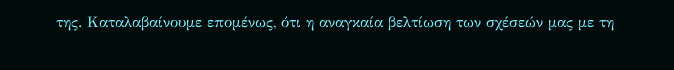της. Καταλαβαίνουμε επομένως, ότι η αναγκαία βελτίωση των σχέσεών μας με τη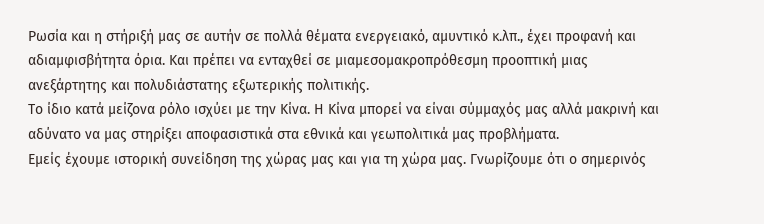Ρωσία και η στήριξή μας σε αυτήν σε πολλά θέματα ενεργειακό, αμυντικό κ.λπ., έχει προφανή και αδιαμφισβήτητα όρια. Και πρέπει να ενταχθεί σε μιαμεσομακροπρόθεσμη προοπτική μιας ανεξάρτητης και πολυδιάστατης εξωτερικής πολιτικής.
Το ίδιο κατά μείζονα ρόλο ισχύει με την Κίνα. Η Κίνα μπορεί να είναι σύμμαχός μας αλλά μακρινή και αδύνατο να μας στηρίξει αποφασιστικά στα εθνικά και γεωπολιτικά μας προβλήματα.
Εμείς έχουμε ιστορική συνείδηση της χώρας μας και για τη χώρα μας. Γνωρίζουμε ότι ο σημερινός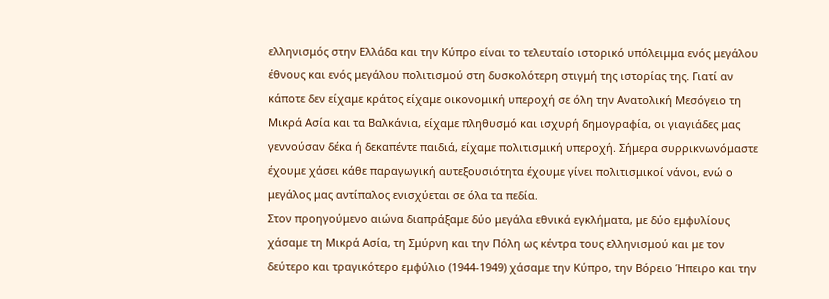ελληνισμός στην Ελλάδα και την Κύπρο είναι το τελευταίο ιστορικό υπόλειμμα ενός μεγάλου έθνους και ενός μεγάλου πολιτισμού στη δυσκολότερη στιγμή της ιστορίας της. Γιατί αν κάποτε δεν είχαμε κράτος είχαμε οικονομική υπεροχή σε όλη την Ανατολική Μεσόγειο τη Μικρά Ασία και τα Βαλκάνια, είχαμε πληθυσμό και ισχυρή δημογραφία, οι γιαγιάδες μας γεννούσαν δέκα ή δεκαπέντε παιδιά, είχαμε πολιτισμική υπεροχή. Σήμερα συρρικνωνόμαστε έχουμε χάσει κάθε παραγωγική αυτεξουσιότητα έχουμε γίνει πολιτισμικοί νάνοι, ενώ ο μεγάλος μας αντίπαλος ενισχύεται σε όλα τα πεδία.
Στον προηγούμενο αιώνα διαπράξαμε δύο μεγάλα εθνικά εγκλήματα, με δύο εμφυλίους χάσαμε τη Μικρά Ασία, τη Σμύρνη και την Πόλη ως κέντρα τους ελληνισμού και με τον δεύτερο και τραγικότερο εμφύλιο (1944-1949) χάσαμε την Κύπρο, την Βόρειο Ήπειρο και την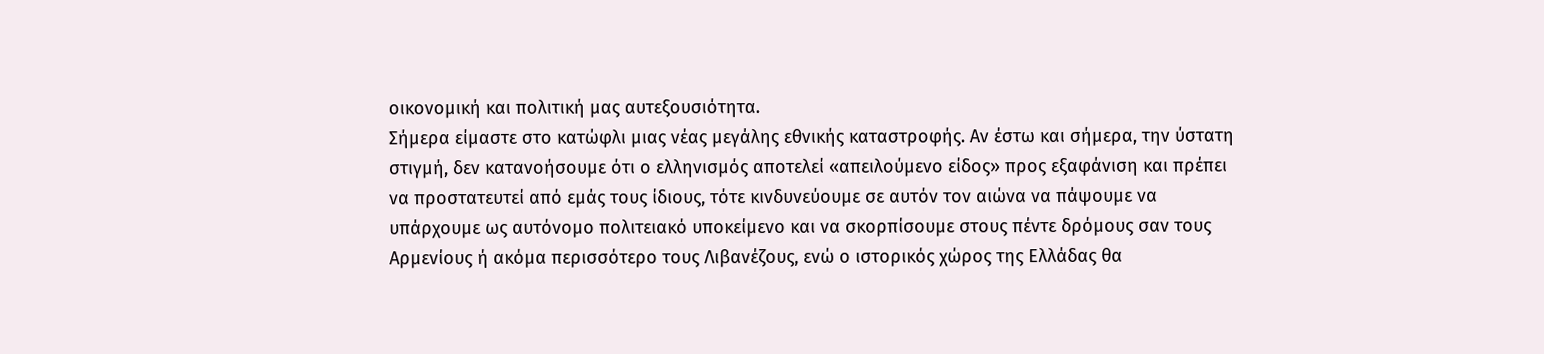οικονομική και πολιτική μας αυτεξουσιότητα.
Σήμερα είμαστε στο κατώφλι μιας νέας μεγάλης εθνικής καταστροφής. Αν έστω και σήμερα, την ύστατη στιγμή, δεν κατανοήσουμε ότι ο ελληνισμός αποτελεί «απειλούμενο είδος» προς εξαφάνιση και πρέπει να προστατευτεί από εμάς τους ίδιους, τότε κινδυνεύουμε σε αυτόν τον αιώνα να πάψουμε να υπάρχουμε ως αυτόνομο πολιτειακό υποκείμενο και να σκορπίσουμε στους πέντε δρόμους σαν τους Αρμενίους ή ακόμα περισσότερο τους Λιβανέζους, ενώ ο ιστορικός χώρος της Ελλάδας θα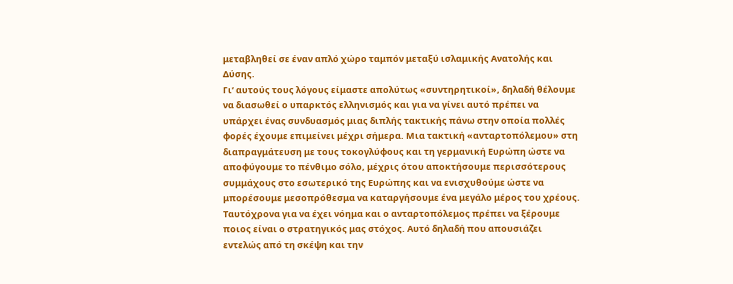μεταβληθεί σε έναν απλό χώρο ταμπόν μεταξύ ισλαμικής Ανατολής και Δύσης.
Γι’ αυτούς τους λόγους είμαστε απολύτως «συντηρητικοί», δηλαδή θέλουμε να διασωθεί ο υπαρκτός ελληνισμός και για να γίνει αυτό πρέπει να υπάρχει ένας συνδυασμός μιας διπλής τακτικής πάνω στην οποία πολλές φορές έχουμε επιμείνει μέχρι σήμερα. Μια τακτική «ανταρτοπόλεμου» στη διαπραγμάτευση με τους τοκογλύφους και τη γερμανική Ευρώπη ώστε να αποφύγουμε το πένθιμο σόλο, μέχρις ότου αποκτήσουμε περισσότερους συμμάχους στο εσωτερικό της Ευρώπης και να ενισχυθούμε ώστε να μπορέσουμε μεσοπρόθεσμα να καταργήσουμε ένα μεγάλο μέρος του χρέους.
Ταυτόχρονα για να έχει νόημα και ο ανταρτοπόλεμος πρέπει να ξέρουμε ποιος είναι ο στρατηγικός μας στόχος. Αυτό δηλαδή που απουσιάζει εντελώς από τη σκέψη και την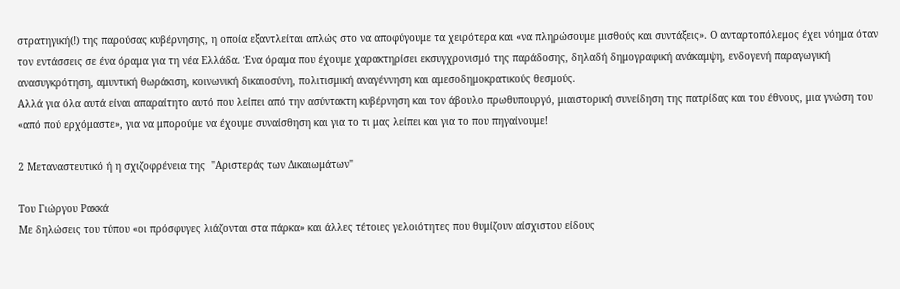στρατηγική(!) της παρούσας κυβέρνησης, η οποία εξαντλείται απλώς στο να αποφύγουμε τα χειρότερα και «να πληρώσουμε μισθούς και συντάξεις». Ο ανταρτοπόλεμος έχει νόημα όταν τον εντάσσεις σε ένα όραμα για τη νέα Ελλάδα. Ένα όραμα που έχουμε χαρακτηρίσει εκσυγχρονισμό της παράδοσης, δηλαδή δημογραφική ανάκαμψη, ενδογενή παραγωγική ανασυγκρότηση, αμυντική θωράκιση, κοινωνική δικαιοσύνη, πολιτισμική αναγέννηση και αμεσοδημοκρατικούς θεσμούς.
Αλλά για όλα αυτά είναι απαραίτητο αυτό που λείπει από την ασύντακτη κυβέρνηση και τον άβουλο πρωθυπουργό, μιαιστορική συνείδηση της πατρίδας και του έθνους, μια γνώση του «από πού ερχόμαστε», για να μπορούμε να έχουμε συναίσθηση και για το τι μας λείπει και για το που πηγαίνουμε!

2 Μεταναστευτικό ή η σχιζοφρένεια της  "Αριστεράς των Δικαιωμάτων"

Του Γιώργου Ρακκά
Με δηλώσεις του τύπου «οι πρόσφυγες λιάζονται στα πάρκα» και άλλες τέτοιες γελοιότητες που θυμίζουν αίσχιστου είδους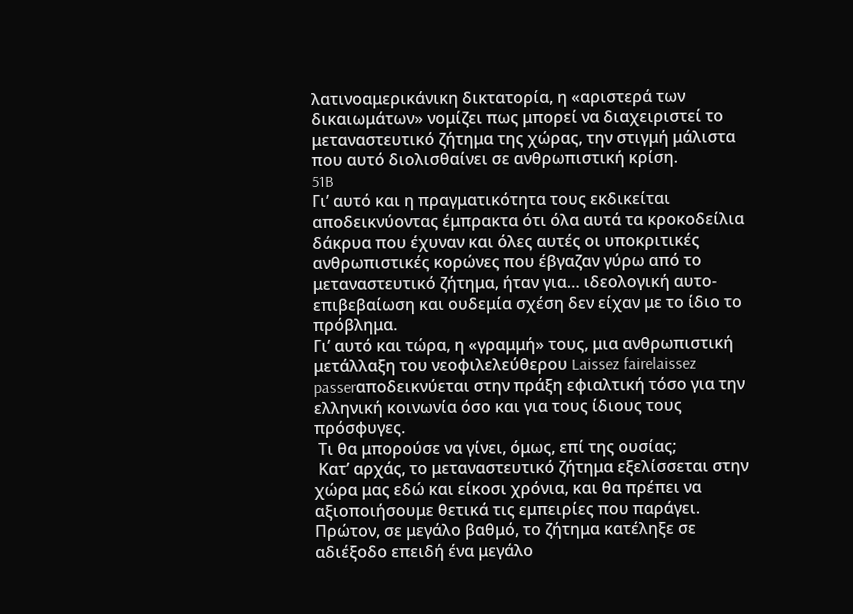λατινοαμερικάνικη δικτατορία, η «αριστερά των δικαιωμάτων» νομίζει πως μπορεί να διαχειριστεί το μεταναστευτικό ζήτημα της χώρας, την στιγμή μάλιστα που αυτό διολισθαίνει σε ανθρωπιστική κρίση.
51B
Γι’ αυτό και η πραγματικότητα τους εκδικείται αποδεικνύοντας έμπρακτα ότι όλα αυτά τα κροκοδείλια δάκρυα που έχυναν και όλες αυτές οι υποκριτικές ανθρωπιστικές κορώνες που έβγαζαν γύρω από το μεταναστευτικό ζήτημα, ήταν για… ιδεολογική αυτο-επιβεβαίωση και ουδεμία σχέση δεν είχαν με το ίδιο το πρόβλημα.
Γι’ αυτό και τώρα, η «γραμμή» τους, μια ανθρωπιστική μετάλλαξη του νεοφιλελεύθερου Laissez fairelaissez passerαποδεικνύεται στην πράξη εφιαλτική τόσο για την ελληνική κοινωνία όσο και για τους ίδιους τους πρόσφυγες.
 Τι θα μπορούσε να γίνει, όμως, επί της ουσίας;
 Κατ’ αρχάς, το μεταναστευτικό ζήτημα εξελίσσεται στην χώρα μας εδώ και είκοσι χρόνια, και θα πρέπει να αξιοποιήσουμε θετικά τις εμπειρίες που παράγει.
Πρώτον, σε μεγάλο βαθμό, το ζήτημα κατέληξε σε αδιέξοδο επειδή ένα μεγάλο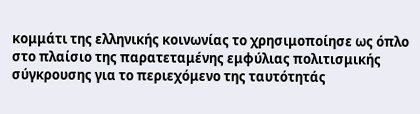κομμάτι της ελληνικής κοινωνίας το χρησιμοποίησε ως όπλο στο πλαίσιο της παρατεταμένης εμφύλιας πολιτισμικής σύγκρουσης για το περιεχόμενο της ταυτότητάς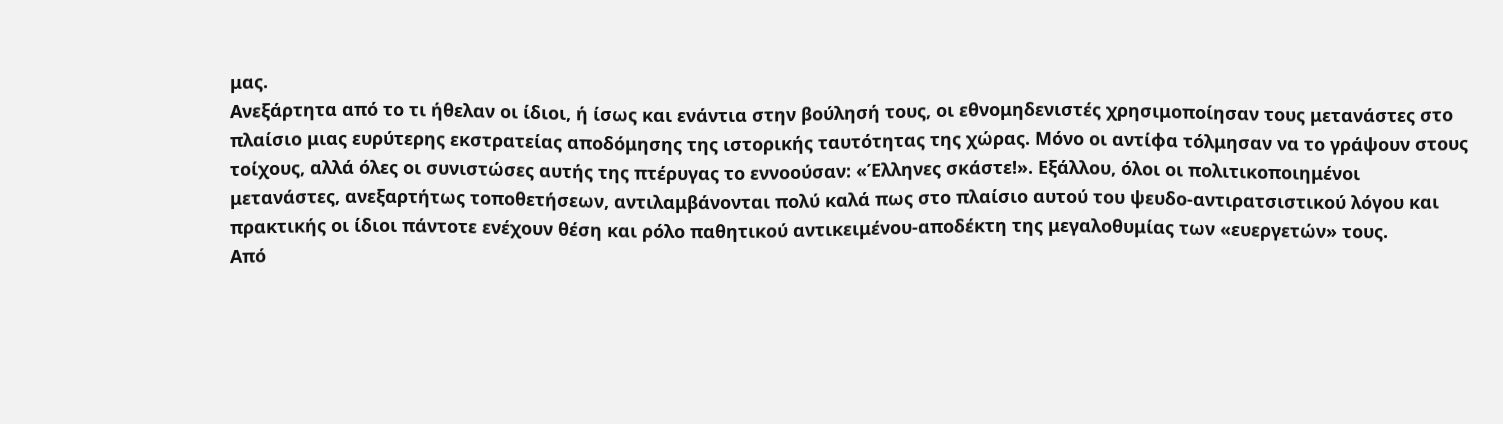μας.
Ανεξάρτητα από το τι ήθελαν οι ίδιοι, ή ίσως και ενάντια στην βούλησή τους, οι εθνομηδενιστές χρησιμοποίησαν τους μετανάστες στο πλαίσιο μιας ευρύτερης εκστρατείας αποδόμησης της ιστορικής ταυτότητας της χώρας. Μόνο οι αντίφα τόλμησαν να το γράψουν στους τοίχους, αλλά όλες οι συνιστώσες αυτής της πτέρυγας το εννοούσαν: «Έλληνες σκάστε!». Εξάλλου, όλοι οι πολιτικοποιημένοι μετανάστες, ανεξαρτήτως τοποθετήσεων, αντιλαμβάνονται πολύ καλά πως στο πλαίσιο αυτού του ψευδο-αντιρατσιστικού λόγου και πρακτικής οι ίδιοι πάντοτε ενέχουν θέση και ρόλο παθητικού αντικειμένου-αποδέκτη της μεγαλοθυμίας των «ευεργετών» τους.
Από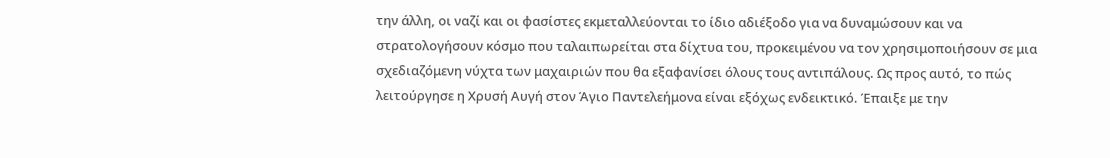την άλλη, οι ναζί και οι φασίστες εκμεταλλεύονται το ίδιο αδιέξοδο για να δυναμώσουν και να στρατολογήσουν κόσμο που ταλαιπωρείται στα δίχτυα του, προκειμένου να τον χρησιμοποιήσουν σε μια σχεδιαζόμενη νύχτα των μαχαιριών που θα εξαφανίσει όλους τους αντιπάλους. Ως προς αυτό, το πώς λειτούργησε η Χρυσή Αυγή στον Άγιο Παντελεήμονα είναι εξόχως ενδεικτικό. Έπαιξε με την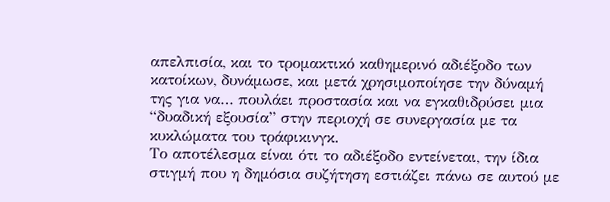απελπισία, και το τρομακτικό καθημερινό αδιέξοδο των κατοίκων, δυνάμωσε, και μετά χρησιμοποίησε την δύναμή της για να… πουλάει προστασία και να εγκαθιδρύσει μια “δυαδική εξουσία” στην περιοχή σε συνεργασία με τα κυκλώματα του τράφικινγκ.
Το αποτέλεσμα είναι ότι το αδιέξοδο εντείνεται, την ίδια στιγμή που η δημόσια συζήτηση εστιάζει πάνω σε αυτού με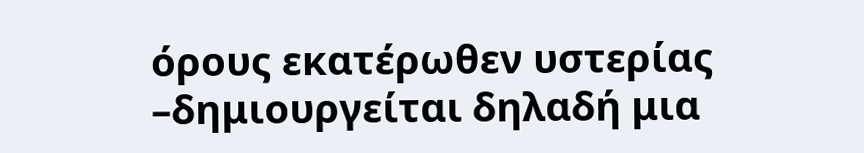όρους εκατέρωθεν υστερίας –δημιουργείται δηλαδή μια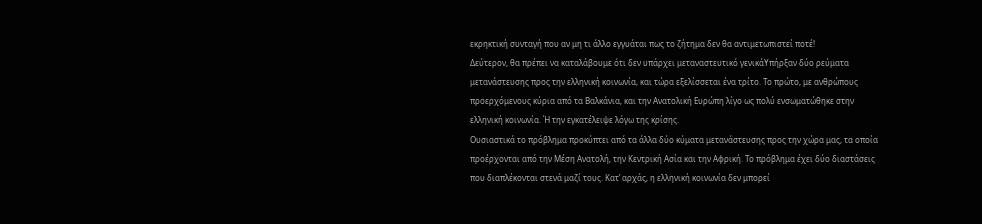εκρηκτική συνταγή που αν μη τι άλλο εγγυάται πως το ζήτημα δεν θα αντιμετωπιστεί ποτέ!
Δεύτερον, θα πρέπει να καταλάβουμε ότι δεν υπάρχει μεταναστευτικό γενικάΥπήρξαν δύο ρεύματα μετανάστευσης προς την ελληνική κοινωνία, και τώρα εξελίσσεται ένα τρίτο. Το πρώτο, με ανθρώπους προερχόμενους κύρια από τα Βαλκάνια, και την Ανατολική Ευρώπη λίγο ως πολύ ενσωματώθηκε στην ελληνική κοινωνία. Ή την εγκατέλειψε λόγω της κρίσης.
Ουσιαστικά το πρόβλημα προκύπτει από τα άλλα δύο κύματα μετανάστευσης προς την χώρα μας, τα οποία προέρχονται από την Μέση Ανατολή, την Κεντρική Ασία και την Αφρική. Το πρόβλημα έχει δύο διαστάσεις που διαπλέκονται στενά μαζί τους. Κατ’ αρχάς, η ελληνική κοινωνία δεν μπορεί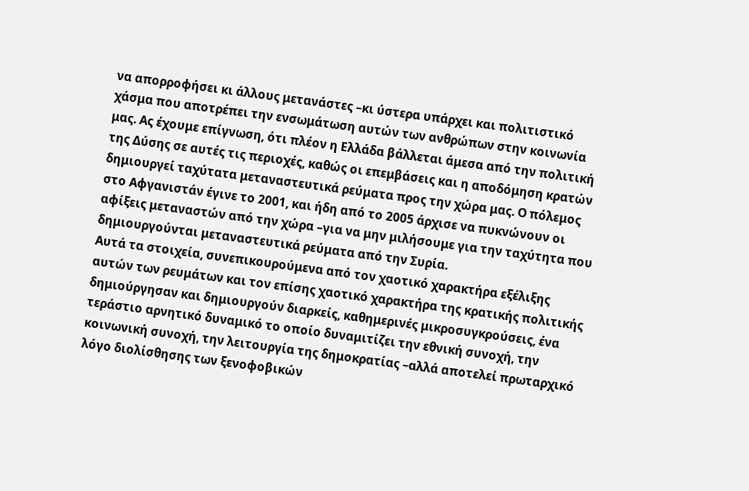να απορροφήσει κι άλλους μετανάστες –κι ύστερα υπάρχει και πολιτιστικό χάσμα που αποτρέπει την ενσωμάτωση αυτών των ανθρώπων στην κοινωνία μας. Ας έχουμε επίγνωση, ότι πλέον η Ελλάδα βάλλεται άμεσα από την πολιτική της Δύσης σε αυτές τις περιοχές, καθώς οι επεμβάσεις και η αποδόμηση κρατών δημιουργεί ταχύτατα μεταναστευτικά ρεύματα προς την χώρα μας. Ο πόλεμος στο Αφγανιστάν έγινε το 2001, και ήδη από το 2005 άρχισε να πυκνώνουν οι αφίξεις μεταναστών από την χώρα –για να μην μιλήσουμε για την ταχύτητα που δημιουργούνται μεταναστευτικά ρεύματα από την Συρία.
Αυτά τα στοιχεία, συνεπικουρούμενα από τον χαοτικό χαρακτήρα εξέλιξης αυτών των ρευμάτων και τον επίσης χαοτικό χαρακτήρα της κρατικής πολιτικής δημιούργησαν και δημιουργούν διαρκείς, καθημερινές μικροσυγκρούσεις, ένα τεράστιο αρνητικό δυναμικό το οποίο δυναμιτίζει την εθνική συνοχή, την κοινωνική συνοχή, την λειτουργία της δημοκρατίας –αλλά αποτελεί πρωταρχικό λόγο διολίσθησης των ξενοφοβικών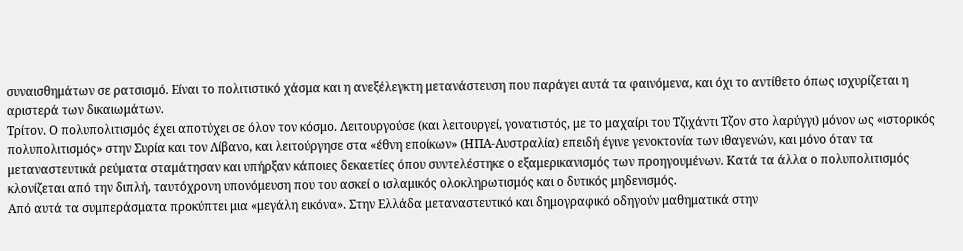συναισθημάτων σε ρατσισμό. Είναι το πολιτιστικό χάσμα και η ανεξέλεγκτη μετανάστευση που παράγει αυτά τα φαινόμενα, και όχι το αντίθετο όπως ισχυρίζεται η αριστερά των δικαιωμάτων.
Τρίτον. Ο πολυπολιτισμός έχει αποτύχει σε όλον τον κόσμο. Λειτουργούσε (και λειτουργεί, γονατιστός, με το μαχαίρι του Τζιχάντι Τζον στο λαρύγγι) μόνον ως «ιστορικός πολυπολιτισμός» στην Συρία και τον Λίβανο, και λειτούργησε στα «έθνη εποίκων» (ΗΠΑ-Αυστραλία) επειδή έγινε γενοκτονία των ιθαγενών, και μόνο όταν τα μεταναστευτικά ρεύματα σταμάτησαν και υπήρξαν κάποιες δεκαετίες όπου συντελέστηκε ο εξαμερικανισμός των προηγουμένων. Κατά τα άλλα ο πολυπολιτισμός κλονίζεται από την διπλή, ταυτόχρονη υπονόμευση που του ασκεί ο ισλαμικός ολοκληρωτισμός και ο δυτικός μηδενισμός.
Από αυτά τα συμπεράσματα προκύπτει μια «μεγάλη εικόνα». Στην Ελλάδα μεταναστευτικό και δημογραφικό οδηγούν μαθηματικά στην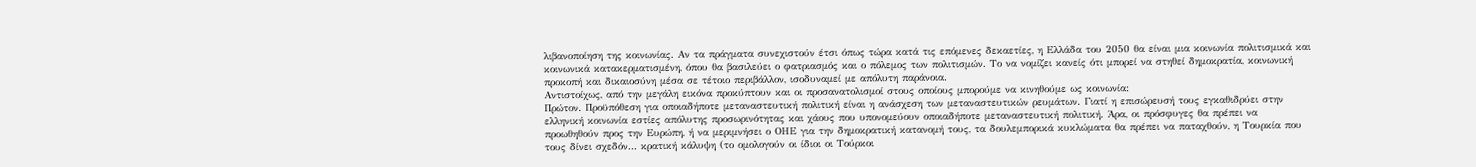λιβανοποίηση της κοινωνίας. Αν τα πράγματα συνεχιστούν έτσι όπως τώρα κατά τις επόμενες δεκαετίες, η Ελλάδα του 2050 θα είναι μια κοινωνία πολιτισμικά και κοινωνικά κατακερματισμένη, όπου θα βασιλεύει ο φατριασμός και ο πόλεμος των πολιτισμών. Το να νομίζει κανείς ότι μπορεί να στηθεί δημοκρατία, κοινωνική προκοπή και δικαιοσύνη μέσα σε τέτοιο περιβάλλον, ισοδυναμεί με απόλυτη παράνοια.
Αντιστοίχως, από την μεγάλη εικόνα προκύπτουν και οι προσανατολισμοί στους οποίους μπορούμε να κινηθούμε ως κοινωνία:
Πρώτον. Προϋπόθεση για οποιαδήποτε μεταναστευτική πολιτική είναι η ανάσχεση των μεταναστευτικών ρευμάτων. Γιατί η επισώρευσή τους εγκαθιδρύει στην ελληνική κοινωνία εστίες απόλυτης προσωρινότητας και χάους που υπονομεύουν οποιαδήποτε μεταναστευτική πολιτική. Άρα, οι πρόσφυγες θα πρέπει να προωθηθούν προς την Ευρώπη, ή να μεριμνήσει ο ΟΗΕ για την δημοκρατική κατανομή τους, τα δουλεμπορικά κυκλώματα θα πρέπει να παταχθούν, η Τουρκία που τους δίνει σχεδόν… κρατική κάλυψη (το ομολογούν οι ίδιοι οι Τούρκοι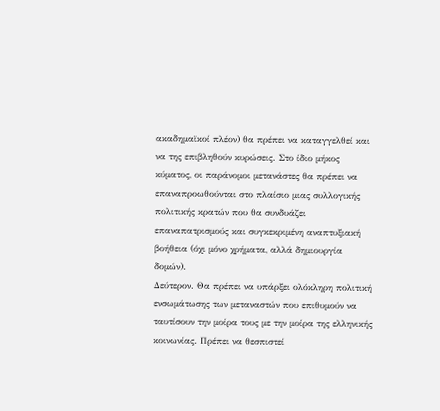ακαδημαϊκοί πλέον) θα πρέπει να καταγγελθεί και να της επιβληθούν κυρώσεις. Στο ίδιο μήκος κύματος, οι παράνομοι μετανάστες θα πρέπει να επαναπροωθούνται στο πλαίσιο μιας συλλογικής πολιτικής κρατών που θα συνδυάζει επαναπατρισμούς και συγκεκριμένη αναπτυξιακή βοήθεια (όχι μόνο χρήματα, αλλά δημιουργία δομών).
Δεύτερον. Θα πρέπει να υπάρξει ολόκληρη πολιτική ενσωμάτωσης των μεταναστών που επιθυμούν να ταυτίσουν την μοίρα τους με την μοίρα της ελληνικής κοινωνίας. Πρέπει να θεσπιστεί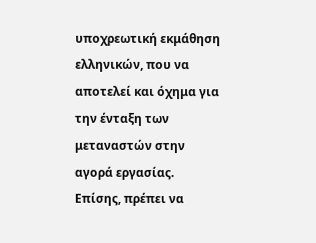υποχρεωτική εκμάθηση ελληνικών, που να αποτελεί και όχημα για την ένταξη των μεταναστών στην αγορά εργασίας. Επίσης, πρέπει να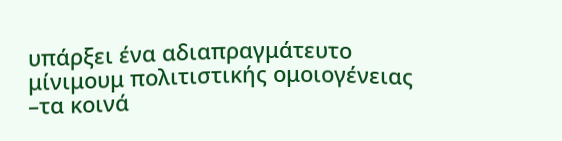υπάρξει ένα αδιαπραγμάτευτο μίνιμουμ πολιτιστικής ομοιογένειας –τα κοινά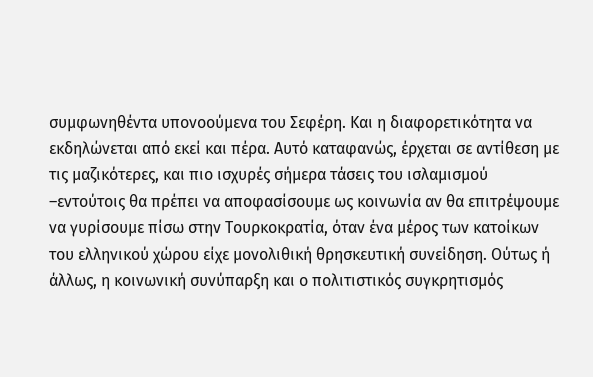συμφωνηθέντα υπονοούμενα του Σεφέρη. Και η διαφορετικότητα να εκδηλώνεται από εκεί και πέρα. Αυτό καταφανώς, έρχεται σε αντίθεση με τις μαζικότερες, και πιο ισχυρές σήμερα τάσεις του ισλαμισμού –εντούτοις θα πρέπει να αποφασίσουμε ως κοινωνία αν θα επιτρέψουμε να γυρίσουμε πίσω στην Τουρκοκρατία, όταν ένα μέρος των κατοίκων του ελληνικού χώρου είχε μονολιθική θρησκευτική συνείδηση. Ούτως ή άλλως, η κοινωνική συνύπαρξη και ο πολιτιστικός συγκρητισμός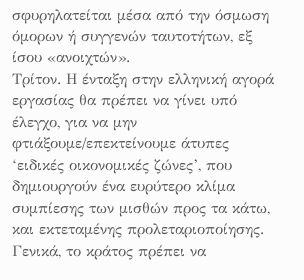σφυρηλατείται μέσα από την όσμωση όμορων ή συγγενών ταυτοτήτων, εξ ίσου «ανοιχτών».
Τρίτον. Η ένταξη στην ελληνική αγορά εργασίας θα πρέπει να γίνει υπό έλεγχο, για να μην φτιάξουμε/επεκτείνουμε άτυπες ‘ειδικές οικονομικές ζώνες’, που δημιουργούν ένα ευρύτερο κλίμα συμπίεσης των μισθών προς τα κάτω, και εκτεταμένης προλεταριοποίησης. Γενικά, το κράτος πρέπει να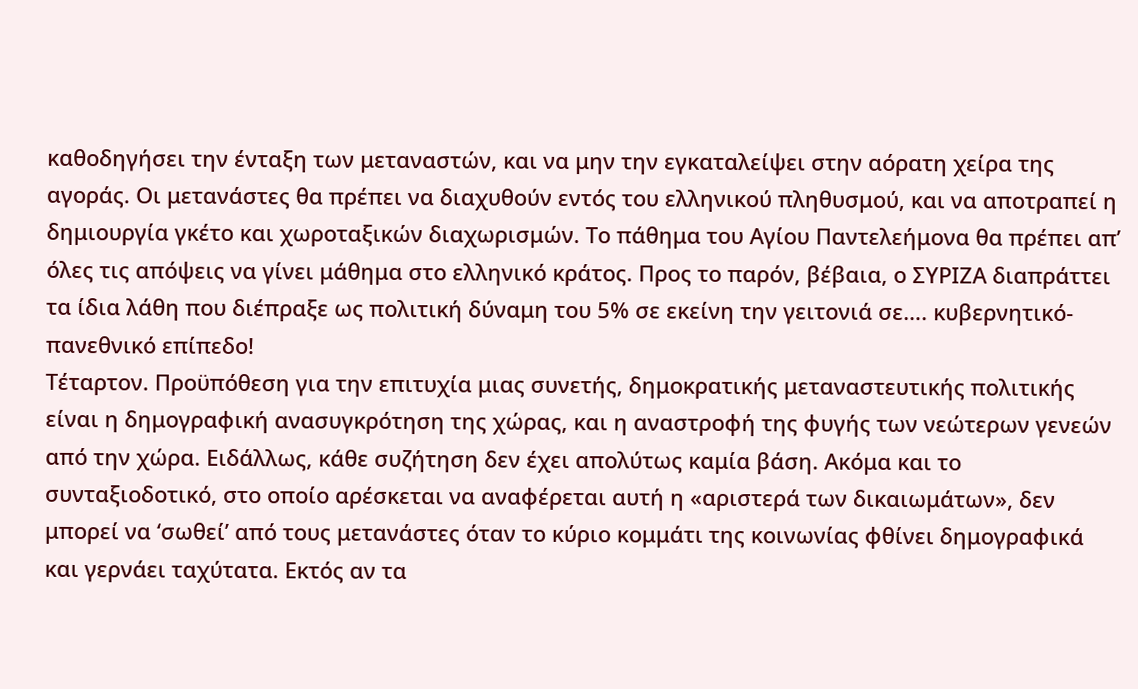καθοδηγήσει την ένταξη των μεταναστών, και να μην την εγκαταλείψει στην αόρατη χείρα της αγοράς. Οι μετανάστες θα πρέπει να διαχυθούν εντός του ελληνικού πληθυσμού, και να αποτραπεί η δημιουργία γκέτο και χωροταξικών διαχωρισμών. Το πάθημα του Αγίου Παντελεήμονα θα πρέπει απ’ όλες τις απόψεις να γίνει μάθημα στο ελληνικό κράτος. Προς το παρόν, βέβαια, ο ΣΥΡΙΖΑ διαπράττει τα ίδια λάθη που διέπραξε ως πολιτική δύναμη του 5% σε εκείνη την γειτονιά σε…. κυβερνητικό-πανεθνικό επίπεδο!
Τέταρτον. Προϋπόθεση για την επιτυχία μιας συνετής, δημοκρατικής μεταναστευτικής πολιτικής είναι η δημογραφική ανασυγκρότηση της χώρας, και η αναστροφή της φυγής των νεώτερων γενεών από την χώρα. Ειδάλλως, κάθε συζήτηση δεν έχει απολύτως καμία βάση. Ακόμα και το συνταξιοδοτικό, στο οποίο αρέσκεται να αναφέρεται αυτή η «αριστερά των δικαιωμάτων», δεν μπορεί να ‘σωθεί’ από τους μετανάστες όταν το κύριο κομμάτι της κοινωνίας φθίνει δημογραφικά και γερνάει ταχύτατα. Εκτός αν τα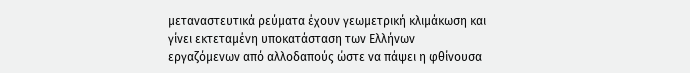μεταναστευτικά ρεύματα έχουν γεωμετρική κλιμάκωση και γίνει εκτεταμένη υποκατάσταση των Ελλήνων εργαζόμενων από αλλοδαπούς ώστε να πάψει η φθίνουσα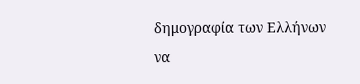δημογραφία των Ελλήνων να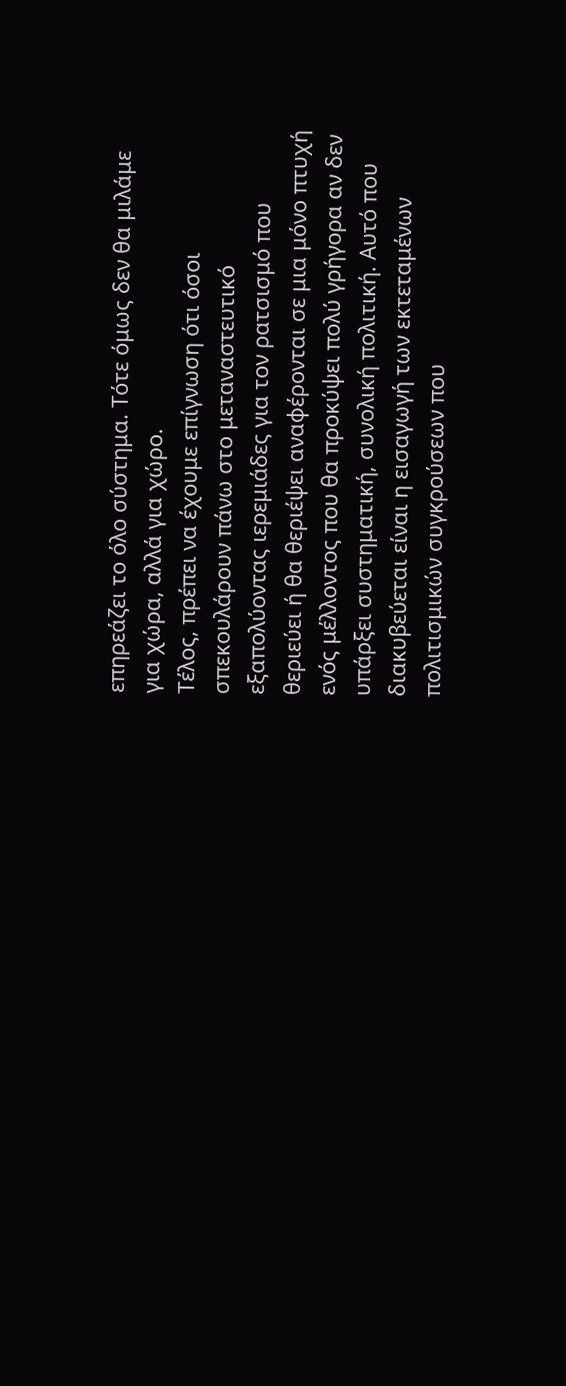επηρεάζει το όλο σύστημα. Τότε όμως δεν θα μιλάμε για χώρα, αλλά για χώρο.
Τέλος, πρέπει να έχουμε επίγνωση ότι όσοι σπεκουλάρουν πάνω στο μεταναστευτικό εξαπολύοντας ιερεμιάδες για τον ρατσισμό που θεριεύει ή θα θεριέψει αναφέρονται σε μια μόνο πτυχή ενός μέλλοντος που θα προκύψει πολύ γρήγορα αν δεν υπάρξει συστηματική, συνολική πολιτική. Αυτό που διακυβεύεται είναι η εισαγωγή των εκτεταμένων πολιτισμικών συγκρούσεων που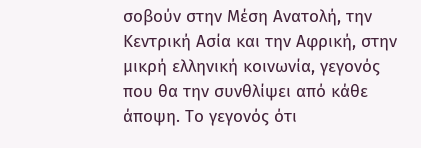σοβούν στην Μέση Ανατολή, την Κεντρική Ασία και την Αφρική, στην μικρή ελληνική κοινωνία, γεγονός που θα την συνθλίψει από κάθε άποψη. Το γεγονός ότι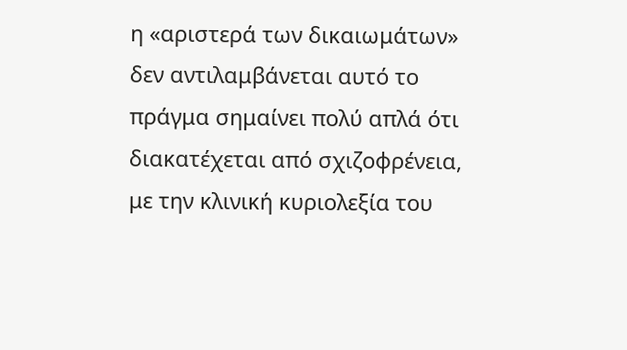η «αριστερά των δικαιωμάτων» δεν αντιλαμβάνεται αυτό το πράγμα σημαίνει πολύ απλά ότι διακατέχεται από σχιζοφρένεια, με την κλινική κυριολεξία του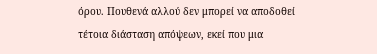όρου. Πουθενά αλλού δεν μπορεί να αποδοθεί τέτοια διάσταση απόψεων, εκεί που μια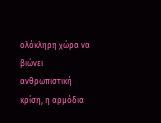ολόκληρη χώρα να βιώνει ανθρωπιστική κρίση, η αρμόδια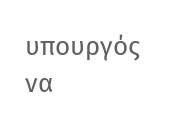υπουργός να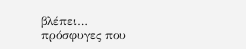βλέπει… πρόσφυγες που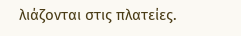λιάζονται στις πλατείες.